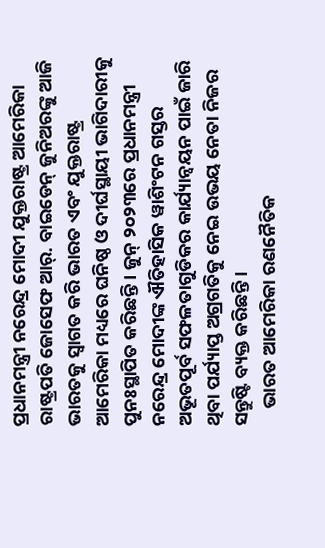ପ୍ରଧାନମନ୍ତ୍ରୀ ନରେନ୍ଦ୍ର ମୋଦୀ ଯୁକ୍ତରାଷ୍ଟ୍ର ଆମେରିକା ରାଷ୍ଟ୍ରପତି ଜୋସେଫ ଆର୍‌. ବାଇଡେନ୍ ଜୁନିଅରଙ୍କୁ ଆଜି ଭାରତକୁ ସ୍ୱାଗତ କରି ଭାରତ ଏବଂ ଯୁକ୍ତରାଷ୍ଟ୍ର ଆମେରିକା ମଧ୍ୟରେ ଘନିଷ୍ଠ ଓ ଦୀର୍ଘସ୍ଥାୟୀ ଭାଗିଦାରୀକୁ ପୁନଃସ୍ଥାପିତ କରିଛନ୍ତି । ଜୁନ୍ ୨୦୨୩ରେ ପ୍ରଧାନମନ୍ତ୍ରୀ ନରେନ୍ଦ୍ର ମୋଦୀଙ୍କ ଐତିହାସିକ ୱାଶିଂଟନ ଗସ୍ତର ଅଭୂତପୂର୍ବ ସଫଳତାଗୁଡିକର କାର୍ଯ୍ୟାନ୍ୱୟନ ପାଇଁ ଜାରି ଥିବା ପର୍ଯ୍ୟାପ୍ତ ଅଗ୍ରଗତିକୁ ନେଇ ଉଭୟ ନେତା ନିଜର ସନ୍ତୁଷ୍ଟି ବ୍ୟକ୍ତ କରିଛନ୍ତି ।
    ଭାରତ ଆମେରିକା ରଣନୈତିକ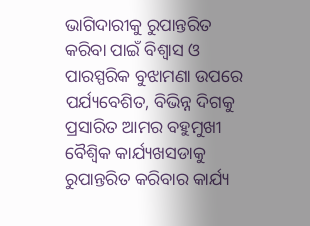ଭାଗିଦାରୀକୁ ରୁପାନ୍ତରିତ କରିବା ପାଇଁ ବିଶ୍ୱାସ ଓ ପାରସ୍ପରିକ ବୁଝାମଣା ଉପରେ ପର୍ଯ୍ୟବେଶିତ, ବିଭିନ୍ନ ଦିଗକୁ ପ୍ରସାରିତ ଆମର ବହୁମୁଖୀ ବୈଶ୍ୱିକ କାର୍ଯ୍ୟଖସଡାକୁ ରୁପାନ୍ତରିତ କରିବାର କାର୍ଯ୍ୟ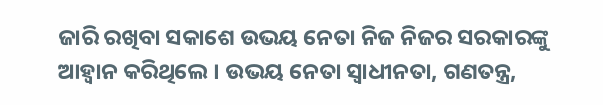ଜାରି ରଖିବା ସକାଶେ ଉଭୟ ନେତା ନିଜ ନିଜର ସରକାରଙ୍କୁ ଆହ୍ୱାନ କରିଥିଲେ । ଉଭୟ ନେତା ସ୍ୱାଧୀନତା, ଗଣତନ୍ତ୍ର,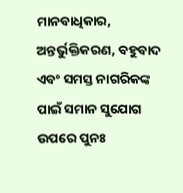ମାନବାଧିକାର, ଅନ୍ତର୍ଭୁକ୍ତିକରଣ, ବହୁବାଦ ଏବଂ ସମସ୍ତ ନାଗରିକଙ୍କ ପାଇଁ ସମାନ ସୁଯୋଗ ଉପରେ ପୁନଃ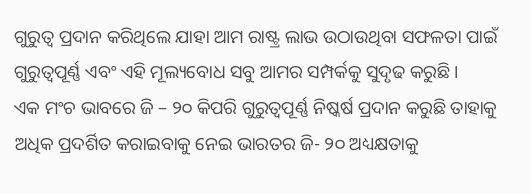ଗୁରୁତ୍ୱ ପ୍ରଦାନ କରିଥିଲେ ଯାହା ଆମ ରାଷ୍ଟ୍ର ଲାଭ ଉଠାଉଥିବା ସଫଳତା ପାଇଁ ଗୁରୁତ୍ୱପୂର୍ଣ୍ଣ ଏବଂ ଏହି ମୂଲ୍ୟବୋଧ ସବୁ ଆମର ସମ୍ପର୍କକୁ ସୁଦୃଢ କରୁଛି ।
ଏକ ମଂଚ ଭାବରେ ଜି – ୨୦ କିପରି ଗୁରୁତ୍ୱପୂର୍ଣ୍ଣ ନିଷ୍କର୍ଷ ପ୍ରଦାନ କରୁଛି ତାହାକୁ ଅଧିକ ପ୍ରଦର୍ଶିତ କରାଇବାକୁ ନେଇ ଭାରତର ଜି- ୨୦ ଅଧ୍ୟକ୍ଷତାକୁ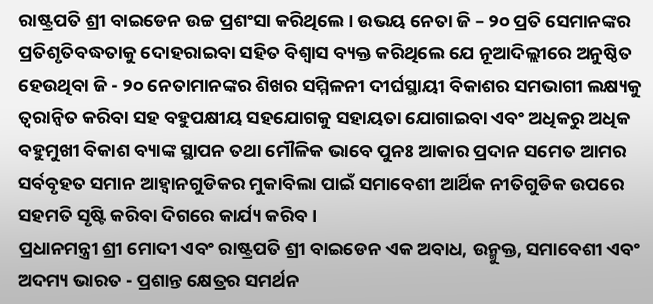ରାଷ୍ଟ୍ରପତି ଶ୍ରୀ ବାଇଡେନ ଉଚ୍ଚ ପ୍ରଶଂସା କରିଥିଲେ । ଉଭୟ ନେତା ଜି – ୨୦ ପ୍ରତି ସେମାନଙ୍କର ପ୍ରତିଶୃତିବଦ୍ଧତାକୁ ଦୋହରାଇବା ସହିତ ବିଶ୍ୱାସ ବ୍ୟକ୍ତ କରିଥିଲେ ଯେ ନୂଆଦିଲ୍ଲୀରେ ଅନୁଷ୍ଠିତ ହେଉଥିବା ଜି - ୨୦ ନେତାମାନଙ୍କର ଶିଖର ସମ୍ମିଳନୀ ଦୀର୍ଘସ୍ଥାୟୀ ବିକାଶର ସମଭାଗୀ ଲକ୍ଷ୍ୟକୁ  ତ୍ୱରାନ୍ୱିତ କରିବା ସହ ବହୁପକ୍ଷୀୟ ସହଯୋଗକୁ ସହାୟତା ଯୋଗାଇବା ଏବଂ ଅଧିକରୁ ଅଧିକ ବହୁମୁଖୀ ବିକାଶ ବ୍ୟାଙ୍କ ସ୍ଥାପନ ତଥା ମୌଳିକ ଭାବେ ପୁନଃ ଆକାର ପ୍ରଦାନ ସମେତ ଆମର ସର୍ବବୃହତ ସମାନ ଆହ୍ୱାନଗୁଡିକର ମୁକାବିଲା ପାଇଁ ସମାବେଶୀ ଆର୍ଥିକ ନୀତିଗୁଡିକ ଉପରେ ସହମତି ସୃଷ୍ଟି କରିବା ଦିଗରେ କାର୍ଯ୍ୟ କରିବ ।
ପ୍ରଧାନମନ୍ତ୍ରୀ ଶ୍ରୀ ମୋଦୀ ଏବଂ ରାଷ୍ଟ୍ରପତି ଶ୍ରୀ ବାଇଡେନ ଏକ ଅବାଧ, ଉନ୍ମୁକ୍ତ, ସମାବେଶୀ ଏବଂ ଅଦମ୍ୟ ଭାରତ - ପ୍ରଶାନ୍ତ କ୍ଷେତ୍ରର ସମର୍ଥନ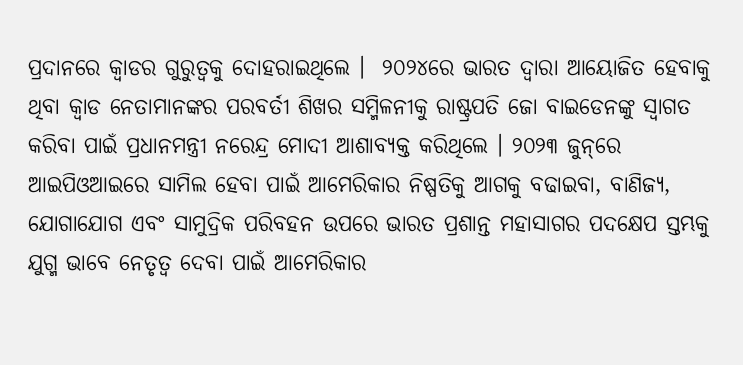ପ୍ରଦାନରେ କ୍ୱାଡର ଗୁରୁତ୍ୱକୁ ଦୋହରାଇଥିଲେ ।  ୨୦୨୪ରେ ଭାରତ ଦ୍ୱାରା ଆୟୋଜିତ ହେବାକୁ ଥିବା କ୍ୱାଡ ନେତାମାନଙ୍କର ପରବର୍ତୀ ଶିଖର ସମ୍ମିଳନୀକୁ ରାଷ୍ଟ୍ରପତି ଜୋ ବାଇଡେନଙ୍କୁ ସ୍ୱାଗତ କରିବା ପାଇଁ ପ୍ରଧାନମନ୍ତ୍ରୀ ନରେନ୍ଦ୍ର ମୋଦୀ ଆଶାବ୍ୟକ୍ତ କରିଥିଲେ । ୨୦୨୩ ଜୁନ୍‌ରେ ଆଇପିଓଆଇରେ ସାମିଲ ହେବା ପାଇଁ ଆମେରିକାର ନିଷ୍ପତିକୁ ଆଗକୁ ବଢାଇବା, ବାଣିଜ୍ୟ, ଯୋଗାଯୋଗ ଏବଂ ସାମୁଦ୍ରିକ ପରିବହନ ଉପରେ ଭାରତ ପ୍ରଶାନ୍ତ ମହାସାଗର ପଦକ୍ଷେପ ସ୍ତମ୍ଭକୁ ଯୁଗ୍ମ ଭାବେ ନେତୃତ୍ୱ ଦେବା ପାଇଁ ଆମେରିକାର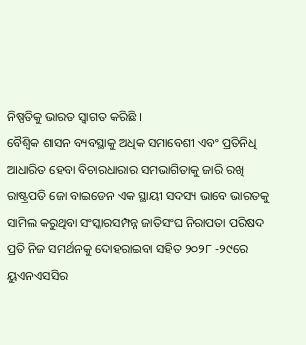ନିଷ୍ପତିକୁ ଭାରତ ସ୍ୱାଗତ କରିଛି ।
ବୈଶ୍ୱିକ ଶାସନ ବ୍ୟବସ୍ଥାକୁ ଅଧିକ ସମାବେଶୀ ଏବଂ ପ୍ରତିନିଧି ଆଧାରିତ ହେବା ବିଚାରଧାରାର ସମଭାଗିତାକୁ ଜାରି ରଖି ରାଷ୍ଟ୍ରପତି ଜୋ ବାଇଡେନ ଏକ ସ୍ଥାୟୀ ସଦସ୍ୟ ଭାବେ ଭାରତକୁ ସାମିଲ କରୁଥିବା ସଂସ୍କାରସମ୍ପନ୍ନ ଜାତିସଂଘ ନିରାପତା ପରିଷଦ ପ୍ରତି ନିଜ ସମର୍ଥନକୁ ଦୋହରାଇବା ସହିତ ୨୦୨୮ -୨୯ରେ ୟୁଏନଏସସିର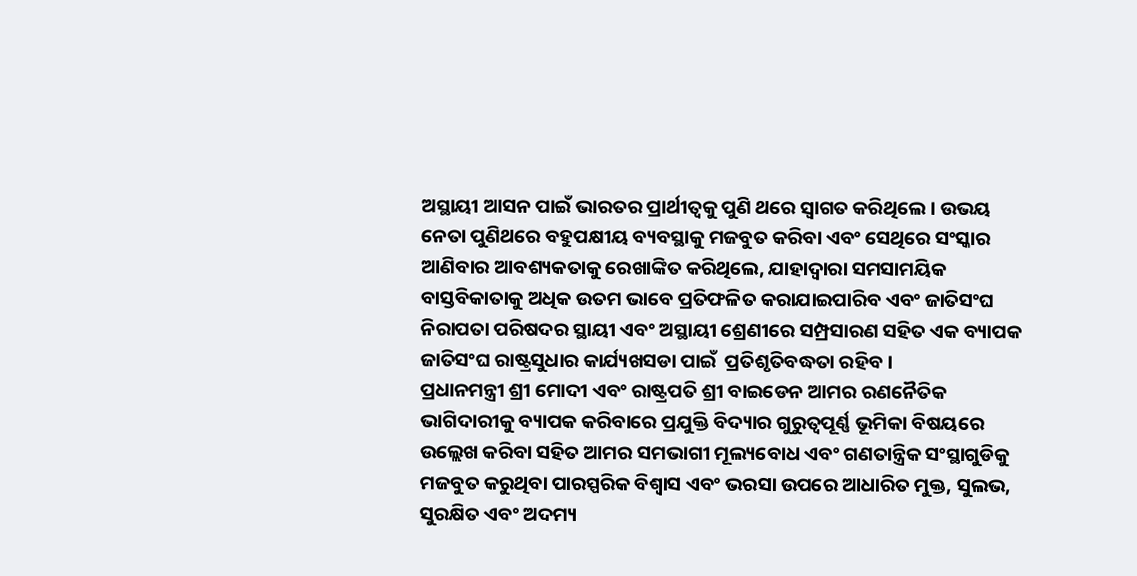ଅସ୍ଥାୟୀ ଆସନ ପାଇଁ ଭାରତର ପ୍ରାର୍ଥୀତ୍ୱକୁ ପୁଣି ଥରେ ସ୍ୱାଗତ କରିଥିଲେ । ଉଭୟ ନେତା ପୁଣିଥରେ ବହୁପକ୍ଷୀୟ ବ୍ୟବସ୍ଥାକୁ ମଜବୁତ କରିବା ଏବଂ ସେଥିରେ ସଂସ୍କାର ଆଣିବାର ଆବଶ୍ୟକତାକୁ ରେଖାଙ୍କିତ କରିଥିଲେ, ଯାହାଦ୍ୱାରା ସମସାମୟିକ ବାସ୍ତବିକାତାକୁ ଅଧିକ ଉତମ ଭାବେ ପ୍ରତିଫଳିତ କରାଯାଇପାରିବ ଏବଂ ଜାତିସଂଘ ନିରାପତା ପରିଷଦର ସ୍ଥାୟୀ ଏବଂ ଅସ୍ଥାୟୀ ଶ୍ରେଣୀରେ ସମ୍ପ୍ରସାରଣ ସହିତ ଏକ ବ୍ୟାପକ ଜାତିସଂଘ ରାଷ୍ଟ୍ରସୁଧାର କାର୍ଯ୍ୟଖସଡା ପାଇଁ  ପ୍ରତିଶୃତିବଦ୍ଧତା ରହିବ ।
ପ୍ରଧାନମନ୍ତ୍ରୀ ଶ୍ରୀ ମୋଦୀ ଏବଂ ରାଷ୍ଟ୍ରପତି ଶ୍ରୀ ବାଇଡେନ ଆମର ରଣନୈତିକ ଭାଗିଦାରୀକୁ ବ୍ୟାପକ କରିବାରେ ପ୍ରଯୁକ୍ତି ବିଦ୍ୟାର ଗୁରୁତ୍ୱପୂର୍ଣ୍ଣ ଭୂମିକା ବିଷୟରେ ଉଲ୍ଲେଖ କରିବା ସହିତ ଆମର ସମଭାଗୀ ମୂଲ୍ୟବୋଧ ଏବଂ ଗଣତାନ୍ତ୍ରିକ ସଂସ୍ଥାଗୁଡିକୁ ମଜବୁତ କରୁଥିବା ପାରସ୍ପରିକ ବିଶ୍ୱାସ ଏବଂ ଭରସା ଉପରେ ଆଧାରିତ ମୁକ୍ତ, ସୁଲଭ, ସୁରକ୍ଷିତ ଏବଂ ଅଦମ୍ୟ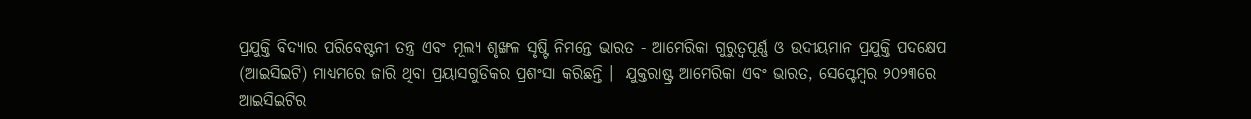ପ୍ରଯୁକ୍ତି ବିଦ୍ୟାର ପରିବେଷ୍ଟନୀ ତନ୍ତ୍ର ଏବଂ ମୂଲ୍ୟ ଶୃଙ୍ଖଳ ସୃଷ୍ଟି ନିମନ୍ତେ ଭାରତ - ଆମେରିକା ଗୁରୁତ୍ୱପୂର୍ଣ୍ଣ ଓ ଉଦୀୟମାନ ପ୍ରଯୁକ୍ତି ପଦକ୍ଷେପ (ଆଇସିଇଟି) ମାଧ୍ୟମରେ ଜାରି ଥିବା ପ୍ରୟାସଗୁଡିକର ପ୍ରଶଂସା କରିଛନ୍ତି ।  ଯୁକ୍ତରାଷ୍ଟ୍ର ଆମେରିକା ଏବଂ ଭାରତ, ସେପ୍ଟେମ୍ବର ୨୦୨୩ରେ ଆଇସିଇଟିର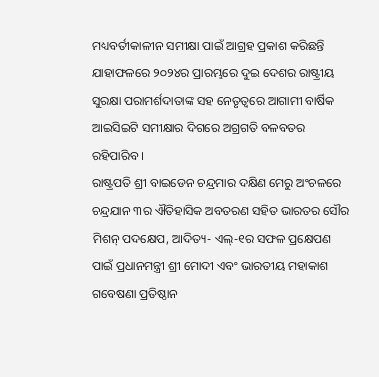ମଧ୍ୟବର୍ତୀକାଳୀନ ସମୀକ୍ଷା ପାଇଁ ଆଗ୍ରହ ପ୍ରକାଶ କରିଛନ୍ତି ଯାହାଫଳରେ ୨୦୨୪ର ପ୍ରାରମ୍ଭରେ ଦୁଇ ଦେଶର ରାଷ୍ଟ୍ରୀୟ ସୁରକ୍ଷା ପରାମର୍ଶଦାତାଙ୍କ ସହ ନେତୃତ୍ୱରେ ଆଗାମୀ ବାର୍ଷିକ ଆଇସିଇଟି ସମୀକ୍ଷାର ଦିଗରେ ଅଗ୍ରଗତି ବଳବତର ରହିପାରିବ ।
ରାଷ୍ଟ୍ରପତି ଶ୍ରୀ ବାଇଡେନ ଚନ୍ଦ୍ରମାର ଦକ୍ଷିଣ ମେରୁ ଅଂଚଳରେ ଚନ୍ଦ୍ରଯାନ ୩ର ଐତିହାସିକ ଅବତରଣ ସହିତ ଭାରତର ସୌର ମିଶନ୍ ପଦକ୍ଷେପ, ଆଦିତ୍ୟ- ଏଲ୍‌-୧ର ସଫଳ ପ୍ରକ୍ଷେପଣ ପାଇଁ ପ୍ରଧାନମନ୍ତ୍ରୀ ଶ୍ରୀ ମୋଦୀ ଏବଂ ଭାରତୀୟ ମହାକାଶ ଗବେଷଣା ପ୍ରତିଷ୍ଠାନ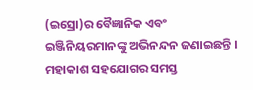(ଇସ୍ରୋ)ର ବୈଜ୍ଞାନିକ ଏବଂ ଇଞ୍ଜିନିୟରମାନଙ୍କୁ ଅଭିନନ୍ଦନ ଜଣାଇଛନ୍ତି । ମହାକାଶ ସହଯୋଗର ସମସ୍ତ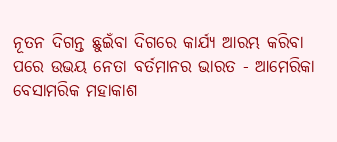ନୂତନ ଦିଗନ୍ତ ଛୁଇଁବା ଦିଗରେ କାର୍ଯ୍ୟ ଆରମ୍ଭ କରିବା ପରେ ଉଭୟ ନେତା ବର୍ତମାନର ଭାରତ - ଆମେରିକା ବେସାମରିକ ମହାକାଶ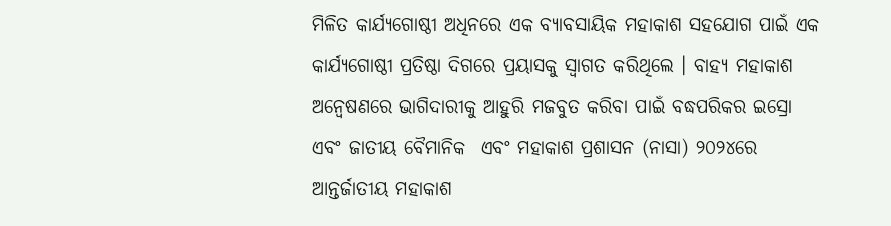ମିଳିତ କାର୍ଯ୍ୟଗୋଷ୍ଠୀ ଅଧିନରେ ଏକ ବ୍ୟାବସାୟିକ ମହାକାଶ ସହଯୋଗ ପାଇଁ ଏକ କାର୍ଯ୍ୟଗୋଷ୍ଠୀ ପ୍ରତିଷ୍ଠା ଦିଗରେ ପ୍ରୟାସକୁ ସ୍ୱାଗତ କରିଥିଲେ । ବାହ୍ୟ ମହାକାଶ ଅନ୍ୱେଷଣରେ ଭାଗିଦାରୀକୁ ଆହୁରି ମଜବୁତ କରିବା ପାଇଁ ବଦ୍ଧପରିକର ଇସ୍ରୋ ଏବଂ ଜାତୀୟ ବୈମାନିକ  ଏବଂ ମହାକାଶ ପ୍ରଶାସନ (ନାସା) ୨୦୨୪ରେ ଆନ୍ତର୍ଜାତୀୟ ମହାକାଶ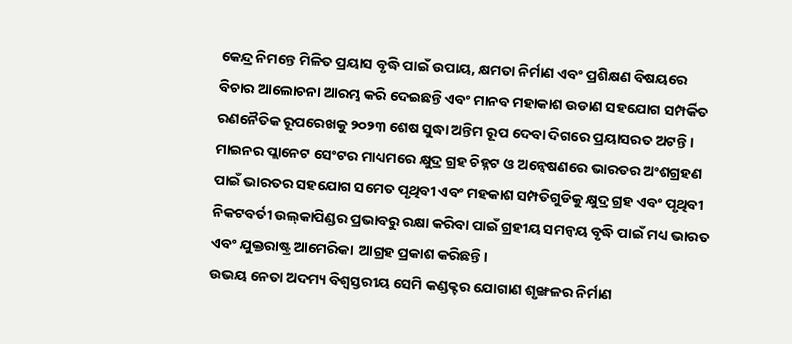କେନ୍ଦ୍ର ନିମନ୍ତେ ମିଳିତ ପ୍ରୟାସ ବୃଦ୍ଧି ପାଇଁ ଉପାୟ, କ୍ଷମତା ନିର୍ମାଣ ଏବଂ ପ୍ରଶିକ୍ଷଣ ବିଷୟରେ ବିଚାର ଆଲୋଚନା ଆରମ୍ଭ କରି ଦେଇଛନ୍ତି ଏବଂ ମାନବ ମହାକାଶ ଉଡାଣ ସହଯୋଗ ସମ୍ପର୍କିତ ରଣନୈତିକ ରୂପରେଖକୁ ୨୦୨୩ ଶେଷ ସୁଦ୍ଧା ଅନ୍ତିମ ରୂପ ଦେବା ଦିଗରେ ପ୍ରୟାସରତ ଅଟନ୍ତି । ମାଇନର ପ୍ଲାନେଟ ସେଂଟର ମାଧ୍ୟମରେ କ୍ଷୁଦ୍ର ଗ୍ରହ ଚିହ୍ନଟ ଓ ଅନ୍ୱେଷଣରେ ଭାରତର ଅଂଶଗ୍ରହଣ ପାଇଁ ଭାରତର ସହଯୋଗ ସମେତ ପୃଥିବୀ ଏବଂ ମହକାଶ ସମ୍ପତିଗୁଡିକୁ କ୍ଷୁଦ୍ର ଗ୍ରହ ଏବଂ ପୃଥିବୀ ନିକଟବର୍ତୀ ଉଲ୍‌କାପିଣ୍ଡର ପ୍ରଭାବରୁ ରକ୍ଷା କରିବା ପାଇଁ ଗ୍ରହୀୟ ସମନ୍ୱୟ ବୃଦ୍ଧି ପାଇଁ ମଧ୍ୟ ଭାରତ ଏବଂ ଯୁକ୍ତରାଷ୍ଟ୍ର ଆମେରିକା  ଆଗ୍ରହ ପ୍ରକାଶ କରିଛନ୍ତି ।
ଉଭୟ ନେତା ଅଦମ୍ୟ ବିଶ୍ୱସ୍ତରୀୟ ସେମି କଣ୍ଡକ୍ଟର ଯୋଗାଣ ଶୃଙ୍ଖଳର ନିର୍ମାଣ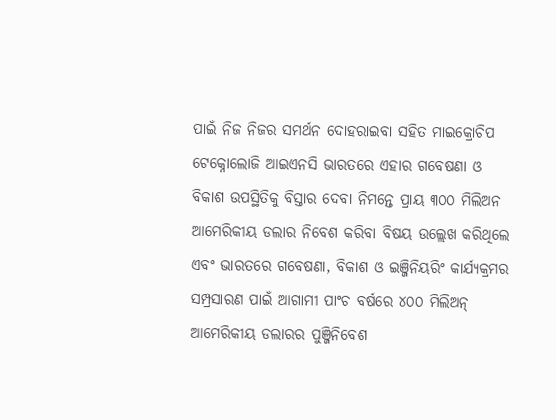ପାଇଁ ନିଜ ନିଜର ସମର୍ଥନ ଦୋହରାଇବା ସହିତ ମାଇକ୍ରୋଚିପ ଟେକ୍ନୋଲୋଜି ଆଇଏନସି ଭାରତରେ ଏହାର ଗବେଷଣା ଓ ବିକାଶ ଉପସ୍ଥିତିକୁ ବିସ୍ତାର ଦେବା ନିମନ୍ତେ ପ୍ରାୟ ୩୦୦ ମିଲିଅନ ଆମେରିକୀୟ ଡଲାର ନିବେଶ କରିବା ବିଷୟ ଉଲ୍ଲେଖ କରିଥିଲେ ଏବଂ ଭାରତରେ ଗବେଷଣା, ବିକାଶ ଓ ଇଞ୍ଜିନିୟରିଂ କାର୍ଯ୍ୟକ୍ରମର ସମ୍ପ୍ରସାରଣ ପାଇଁ ଆଗାମୀ ପାଂଚ ବର୍ଷରେ ୪୦୦ ମିଲିଅନ୍ ଆମେରିକୀୟ ଡଲାରର ପୁଞ୍ଜିନିବେଶ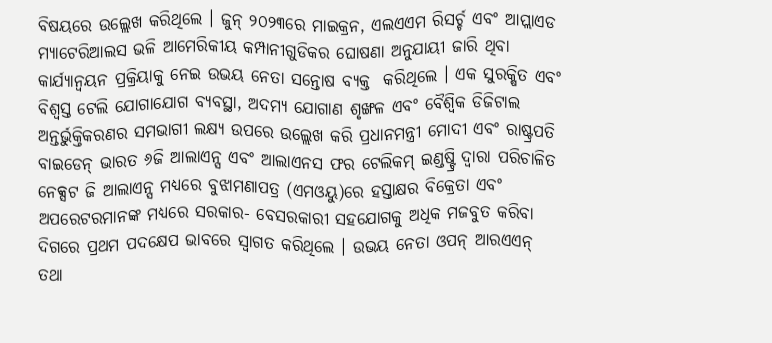ବିଷୟରେ ଉଲ୍ଲେଖ କରିଥିଲେ । ଜୁନ୍ ୨୦୨୩ରେ ମାଇକ୍ରନ, ଏଲଏଏମ ରିସର୍ଚ୍ଚ ଏବଂ ଆପ୍ଲାଏଡ ମ୍ୟାଟେରିଆଲସ ଭଳି ଆମେରିକୀୟ କମ୍ପାନୀଗୁଡିକର ଘୋଷଣା ଅନୁଯାୟୀ ଜାରି ଥିବା କାର୍ଯ୍ୟାନ୍ୱୟନ ପ୍ରକ୍ରିୟାକୁ ନେଇ ଉଭୟ ନେତା ସନ୍ତୋଷ ବ୍ୟକ୍ତ  କରିଥିଲେ । ଏକ ସୁରକ୍ଷିତ ଏବଂ ବିଶ୍ୱସ୍ତ ଟେଲି ଯୋଗାଯୋଗ ବ୍ୟବସ୍ଥା, ଅଦମ୍ୟ ଯୋଗାଣ ଶୃଙ୍ଖଳ ଏବଂ ବୈଶ୍ୱିକ ଡିଜିଟାଲ ଅନ୍ତର୍ଭୁକ୍ତିକରଣର ସମଭାଗୀ ଲକ୍ଷ୍ୟ ଉପରେ ଉଲ୍ଲେଖ କରି ପ୍ରଧାନମନ୍ତ୍ରୀ ମୋଦୀ ଏବଂ ରାଷ୍ଟ୍ରପତି ବାଇଡେନ୍ ଭାରତ ୬ଜି ଆଲାଏନ୍ସ ଏବଂ ଆଲାଏନସ ଫର ଟେଲିକମ୍ ଇଣ୍ଡଷ୍ଟ୍ରି ଦ୍ୱାରା ପରିଚାଳିତ ନେକ୍ସଟ ଜି ଆଲାଏନ୍ସ ମଧ୍ୟରେ ବୁଝାମଣାପତ୍ର (ଏମଓୟୁ)ରେ ହସ୍ତାକ୍ଷର ବିକ୍ରେତା ଏବଂ ଅପରେଟରମାନଙ୍କ ମଧ୍ୟରେ ସରକାର- ବେସରକାରୀ ସହଯୋଗକୁ ଅଧିକ ମଜବୁତ କରିବା ଦିଗରେ ପ୍ରଥମ ପଦକ୍ଷେପ ଭାବରେ ସ୍ୱାଗତ କରିଥିଲେ । ଉଭୟ ନେତା ଓପନ୍ ଆରଏଏନ୍ ତଥା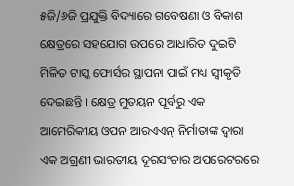୫ଜି/୬ଜି ପ୍ରଯୁକ୍ତି ବିଦ୍ୟାରେ ଗବେଷଣା ଓ ବିକାଶ କ୍ଷେତ୍ରରେ ସହଯୋଗ ଉପରେ ଆଧାରିତ ଦୁଇଟି ମିଳିତ ଟାସ୍କ ଫୋର୍ସର ସ୍ଥାପନା ପାଇଁ ମଧ୍ୟ ସ୍ୱୀକୃତି ଦେଇଛନ୍ତି । କ୍ଷେତ୍ର ମୁତୟନ ପୂର୍ବରୁ ଏକ ଆମେରିକୀୟ ଓପନ ଆରଏଏନ୍ ନିର୍ମାତାଙ୍କ ଦ୍ୱାରା ଏକ ଅଗ୍ରଣୀ ଭାରତୀୟ ଦୂରସଂଚାର ଅପରେଟରରେ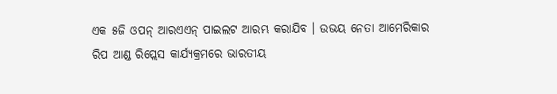ଏକ ୫ଜି ଓପନ୍ ଆରଏଏନ୍ ପାଇଲଟ ଆରମ୍ଭ କରାଯିବ । ଉଭୟ ନେତା ଆମେରିକାର ରିପ ଆଣ୍ଡ ରିପ୍ଲେସ କାର୍ଯ୍ୟକ୍ରମରେ ଭାରତୀୟ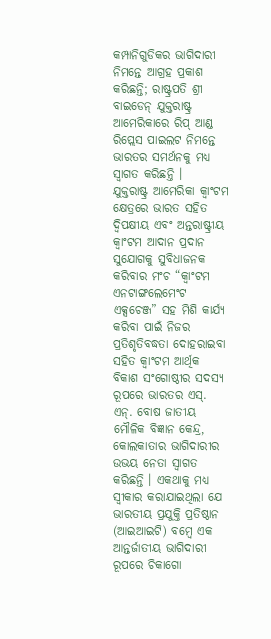କମ୍ପାନିଗୁଡିକର ଭାଗିଦାରୀ ନିମନ୍ତେ ଆଗ୍ରହ ପ୍ରକାଶ କରିଛନ୍ତି; ରାଷ୍ଟ୍ରପତି ଶ୍ରୀ ବାଇଡେନ୍ ଯୁକ୍ତରାଷ୍ଟ୍ର ଆମେରିକାରେ ରିପ୍ ଆଣ୍ଡ ରିପ୍ଲେସ ପାଇଲଟ ନିମନ୍ତେ ଭାରତର ସମର୍ଥନକୁ ମଧ୍ୟ ସ୍ୱାଗତ କରିଛନ୍ତି ।
ଯୁକ୍ତରାଷ୍ଟ୍ର ଆମେରିକା କ୍ୱାଂଟମ କ୍ଷେତ୍ରରେ ଭାରତ ସହିତ ଦ୍ୱିପକ୍ଷୀୟ ଏବଂ ଅନ୍ତରାଷ୍ଟ୍ରୀୟ କ୍ୱାଂଟମ ଆଦାନ ପ୍ରଦାନ ସୁଯୋଗକୁ ସୁବିଧାଜନକ କରିବାର ମଂଚ “କ୍ୱାଂଟମ ଏନଟାଙ୍ଗଲେମେଂଟ ଏକ୍ସଚେଞ୍ଜ” ସହ ମିଶି କାର୍ଯ୍ୟ କରିବା ପାଇଁ ନିଜର ପ୍ରତିଶୃତିବଦ୍ଧତା ଦୋହରାଇବା ସହିତ କ୍ୱାଂଟମ ଆର୍ଥିକ ବିକାଶ ସଂଗୋଷ୍ଠୀର ସଦସ୍ୟ ରୂପରେ ଭାରତର ଏସ୍‌. ଏନ୍‌. ବୋଷ ଜାତୀୟ ମୌଳିକ ବିଜ୍ଞାନ କେନ୍ଦ୍ର, କୋଲକାତାର ଭାଗିଦାରୀର ଉଭୟ ନେତା ସ୍ୱାଗତ କରିଛନ୍ତି । ଏକଥାକୁ ମଧ୍ୟ ସ୍ୱୀକାର କରାଯାଇଥିଲା ଯେ ଭାରତୀୟ ପ୍ରଯୁକ୍ତି ପ୍ରତିଷ୍ଠାନ (ଆଇଆଇଟି) ବମ୍ବେ ଏକ ଆନ୍ତର୍ଜାତୀୟ ଭାଗିଦାରୀ ରୂପରେ ଚିକାଗୋ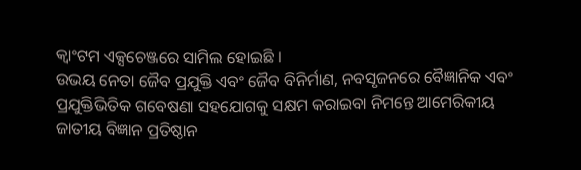କ୍ୱାଂଟମ ଏକ୍ସଚେଞ୍ଜରେ ସାମିଲ ହୋଇଛି ।
ଉଭୟ ନେତା ଜୈବ ପ୍ରଯୁକ୍ତି ଏବଂ ଜୈବ ବିନିର୍ମାଣ, ନବସୃଜନରେ ବୈଜ୍ଞାନିକ ଏବଂ ପ୍ରଯୁକ୍ତିଭିତିକ ଗବେଷଣା ସହଯୋଗକୁ ସକ୍ଷମ କରାଇବା ନିମନ୍ତେ ଆମେରିକୀୟ ଜାତୀୟ ବିଜ୍ଞାନ ପ୍ରତିଷ୍ଠାନ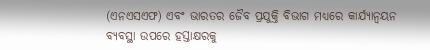(ଏନଏସଏଫ) ଏବଂ ଭାରତର ଜୈବ ପ୍ରଯୁକ୍ତି ବିଭାଗ ମଧ୍ୟରେ କାର୍ଯ୍ୟାନ୍ୱୟନ ବ୍ୟବସ୍ଥା ଉପରେ ହସ୍ତାକ୍ଷରକୁ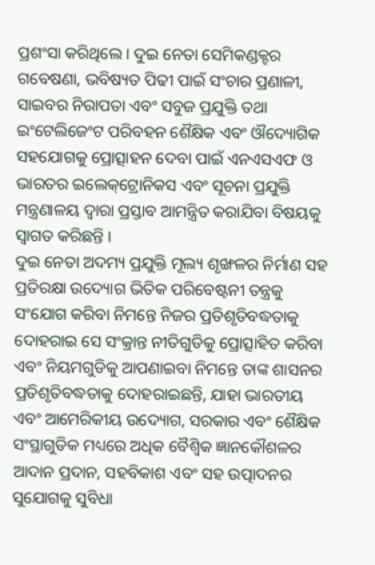ପ୍ରଶଂସା କରିଥିଲେ । ଦୁଇ ନେତା ସେମିକଣ୍ଡକ୍ଟର ଗବେଷଣା, ଭବିଷ୍ୟତ ପିଢୀ ପାଇଁ ସଂଚାର ପ୍ରଣାଳୀ, ସାଇବର ନିରାପତା ଏବଂ ସବୁଜ ପ୍ରଯୁକ୍ତି ତଥା ଇଂଟେଲିଜେଂଟ ପରିବହନ ଶୈକ୍ଷିକ ଏବଂ ଔଦ୍ୟୋଗିକ ସହଯୋଗକୁ ପ୍ରୋତ୍ସାହନ ଦେବା ପାଇଁ ଏନଏସଏଫ ଓ ଭାରତର ଇଲେକ୍‌ଟ୍ରୋନିକସ ଏବଂ ସୂଚନା ପ୍ରଯୁକ୍ତି ମନ୍ତ୍ରଣାଳୟ ଦ୍ୱାରା ପ୍ରସ୍ତାବ ଆମନ୍ତ୍ରିତ କରାଯିବା ବିଷୟକୁ ସ୍ୱାଗତ କରିଛନ୍ତି ।
ଦୁଇ ନେତା ଅଦମ୍ୟ ପ୍ରଯୁକ୍ତି ମୂଲ୍ୟ ଶୃଙ୍ଖଳର ନିର୍ମାଣ ସହ ପ୍ରତିରକ୍ଷା ଉଦ୍ୟୋଗ ଭିତିକ ପରିବେଷ୍ଟନୀ ତନ୍ତ୍ରକୁ ସଂଯୋଗ କରିବା ନିମନ୍ତେ ନିଜର ପ୍ରତିଶୃତିବଦ୍ଧତାକୁ ଦୋହରାଇ ସେ ସଂକ୍ରାନ୍ତ ନୀତିଗୁଡିକୁ ପ୍ରୋତ୍ସାହିତ କରିବା ଏବଂ ନିୟମଗୁଡିକୁ ଆପଣାଇବା ନିମନ୍ତେ ତାଙ୍କ ଶାସନର ପ୍ରତିଶୃତିବଦ୍ଧତାକୁ ଦୋହରାଇଛନ୍ତି, ଯାହା ଭାରତୀୟ ଏବଂ ଆମେରିକୀୟ ଉଦ୍ୟୋଗ, ସରକାର ଏବଂ ଶୈକ୍ଷିକ ସଂସ୍ଥାଗୁଡିକ ମଧ୍ୟରେ ଅଧିକ ବୈଶ୍ୱିକ ଜ୍ଞାନକୌଶଳର ଆଦାନ ପ୍ରଦାନ, ସହବିକାଶ ଏବଂ ସହ ଉତ୍ପାଦନର ସୁଯୋଗକୁ ସୁବିଧା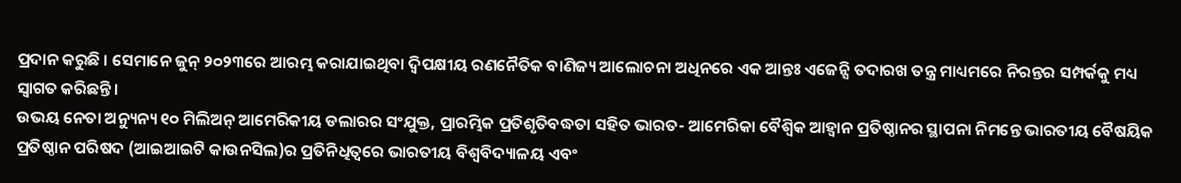ପ୍ରଦାନ କରୁଛି । ସେମାନେ ଜୁନ୍ ୨୦୨୩ରେ ଆରମ୍ଭ କରାଯାଇଥିବା ଦ୍ୱିପକ୍ଷୀୟ ରଣନୈତିକ ବାଣିଜ୍ୟ ଆଲୋଚନା ଅଧିନରେ ଏକ ଆନ୍ତଃ ଏଜେନ୍ସି ତଦାରଖ ତନ୍ତ୍ର ମାଧ୍ୟମରେ ନିରନ୍ତର ସମ୍ପର୍କକୁ ମଧ୍ୟ ସ୍ୱାଗତ କରିଛନ୍ତି ।
ଉଭୟ ନେତା ଅନ୍ୟୁନ୍ୟ ୧୦ ମିଲିଅନ୍ ଆମେରିକୀୟ ଡଲାରର ସଂଯୁକ୍ତ, ପ୍ରାରମ୍ଭିକ ପ୍ରତିଶୃତିବଦ୍ଧତା ସହିତ ଭାରତ- ଆମେରିକା ବୈଶ୍ୱିକ ଆହ୍ୱାନ ପ୍ରତିଷ୍ଠାନର ସ୍ଥାପନା ନିମନ୍ତେ ଭାରତୀୟ ବୈଷୟିକ ପ୍ରତିଷ୍ଠାନ ପରିଷଦ (ଆଇଆଇଟି କାଉନସିଲ)ର ପ୍ରତିନିଧିତ୍ୱରେ ଭାରତୀୟ ବିଶ୍ୱବିଦ୍ୟାଳୟ ଏବଂ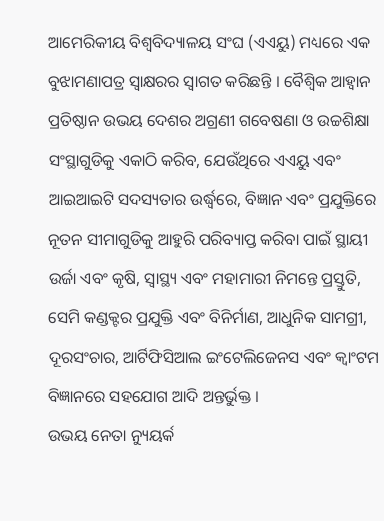ଆମେରିକୀୟ ବିଶ୍ୱବିଦ୍ୟାଳୟ ସଂଘ (ଏଏୟୁ) ମଧ୍ୟରେ ଏକ ବୁଝାମଣାପତ୍ର ସ୍ୱାକ୍ଷରର ସ୍ୱାଗତ କରିଛନ୍ତି । ବୈଶ୍ୱିକ ଆହ୍ୱାନ ପ୍ରତିଷ୍ଠାନ ଉଭୟ ଦେଶର ଅଗ୍ରଣୀ ଗବେଷଣା ଓ ଉଚ୍ଚଶିକ୍ଷା ସଂସ୍ଥାଗୁଡିକୁ ଏକାଠି କରିବ, ଯେଉଁଥିରେ ଏଏୟୁ ଏବଂ ଆଇଆଇଟି ସଦସ୍ୟତାର ଉର୍ଦ୍ଧ୍ୱରେ, ବିଜ୍ଞାନ ଏବଂ ପ୍ରଯୁକ୍ତିରେ ନୂତନ ସୀମାଗୁଡିକୁ ଆହୁରି ପରିବ୍ୟାପ୍ତ କରିବା ପାଇଁ ସ୍ଥାୟୀ ଉର୍ଜା ଏବଂ କୃଷି, ସ୍ୱାସ୍ଥ୍ୟ ଏବଂ ମହାମାରୀ ନିମନ୍ତେ ପ୍ରସ୍ତୁତି, ସେମି କଣ୍ଡକ୍ଟର ପ୍ରଯୁକ୍ତି ଏବଂ ବିନିର୍ମାଣ, ଆଧୁନିକ ସାମଗ୍ରୀ, ଦୂରସଂଚାର, ଆର୍ଟିଫିସିଆଲ ଇଂଟେଲିଜେନସ ଏବଂ କ୍ୱାଂଟମ ବିଜ୍ଞାନରେ ସହଯୋଗ ଆଦି ଅନ୍ତର୍ଭୁକ୍ତ ।
ଉଭୟ ନେତା ନ୍ୟୁୟର୍କ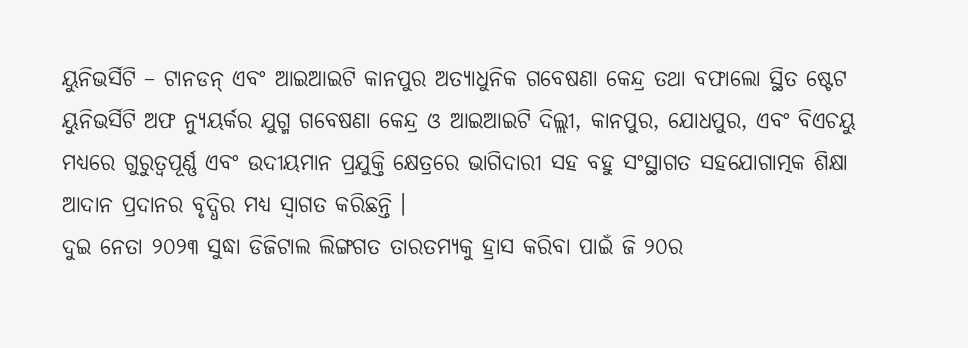ୟୁନିଭର୍ସିଟି – ଟାନଡନ୍ ଏବଂ ଆଇଆଇଟି କାନପୁର ଅତ୍ୟାଧୁନିକ ଗବେଷଣା କେନ୍ଦ୍ର ତଥା ବଫାଲୋ ସ୍ଥିତ ଷ୍ଟେଟ ୟୁନିଭର୍ସିଟି ଅଫ ନ୍ୟୁୟର୍କର ଯୁଗ୍ମ ଗବେଷଣା କେନ୍ଦ୍ର ଓ ଆଇଆଇଟି ଦିଲ୍ଲୀ, କାନପୁର, ଯୋଧପୁର, ଏବଂ ବିଏଚୟୁ ମଧ୍ୟରେ ଗୁରୁତ୍ୱପୂର୍ଣ୍ଣ ଏବଂ ଉଦୀୟମାନ ପ୍ରଯୁକ୍ତି କ୍ଷେତ୍ରରେ ଭାଗିଦାରୀ ସହ ବହୁ ସଂସ୍ଥାଗତ ସହଯୋଗାତ୍ମକ ଶିକ୍ଷା ଆଦାନ ପ୍ରଦାନର ବୃଦ୍ଧିର ମଧ୍ୟ ସ୍ୱାଗତ କରିଛନ୍ତି ।
ଦୁଇ ନେତା ୨୦୨୩ ସୁଦ୍ଧା ଡିଜିଟାଲ ଲିଙ୍ଗଗତ ତାରତମ୍ୟକୁ ହ୍ରାସ କରିବା ପାଇଁ ଜି ୨୦ର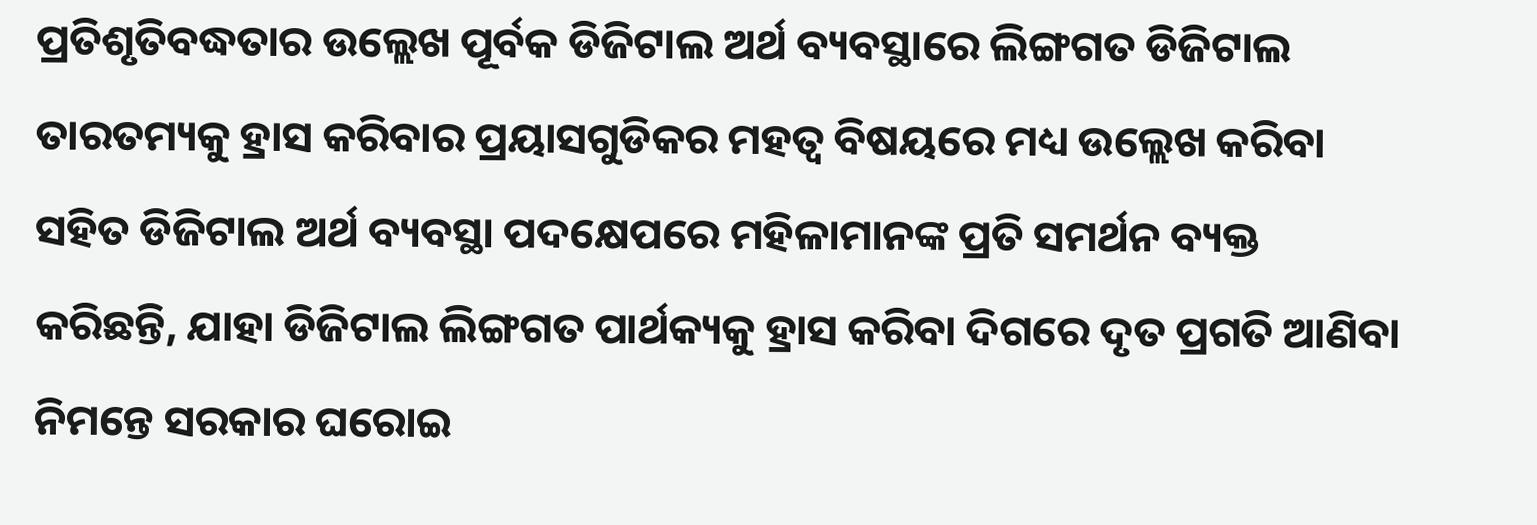ପ୍ରତିଶୃତିବଦ୍ଧତାର ଉଲ୍ଲେଖ ପୂର୍ବକ ଡିଜିଟାଲ ଅର୍ଥ ବ୍ୟବସ୍ଥାରେ ଲିଙ୍ଗଗତ ଡିଜିଟାଲ ତାରତମ୍ୟକୁ ହ୍ରାସ କରିବାର ପ୍ରୟାସଗୁଡିକର ମହତ୍ୱ ବିଷୟରେ ମଧ୍ୟ ଉଲ୍ଲେଖ କରିବା ସହିତ ଡିଜିଟାଲ ଅର୍ଥ ବ୍ୟବସ୍ଥା ପଦକ୍ଷେପରେ ମହିଳାମାନଙ୍କ ପ୍ରତି ସମର୍ଥନ ବ୍ୟକ୍ତ କରିଛନ୍ତି, ଯାହା ଡିଜିଟାଲ ଲିଙ୍ଗଗତ ପାର୍ଥକ୍ୟକୁ ହ୍ରାସ କରିବା ଦିଗରେ ଦୃତ ପ୍ରଗତି ଆଣିବା ନିମନ୍ତେ ସରକାର ଘରୋଇ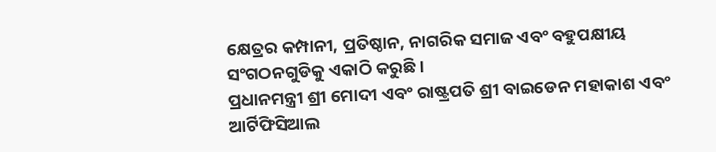କ୍ଷେତ୍ରର କମ୍ପାନୀ, ପ୍ରତିଷ୍ଠାନ, ନାଗରିକ ସମାଜ ଏବଂ ବହୁପକ୍ଷୀୟ ସଂଗଠନଗୁଡିକୁ ଏକାଠି କରୁଛି ।
ପ୍ରଧାନମନ୍ତ୍ରୀ ଶ୍ରୀ ମୋଦୀ ଏବଂ ରାଷ୍ଟ୍ରପତି ଶ୍ରୀ ବାଇଡେନ ମହାକାଶ ଏବଂ ଆର୍ଟିଫିସିଆଲ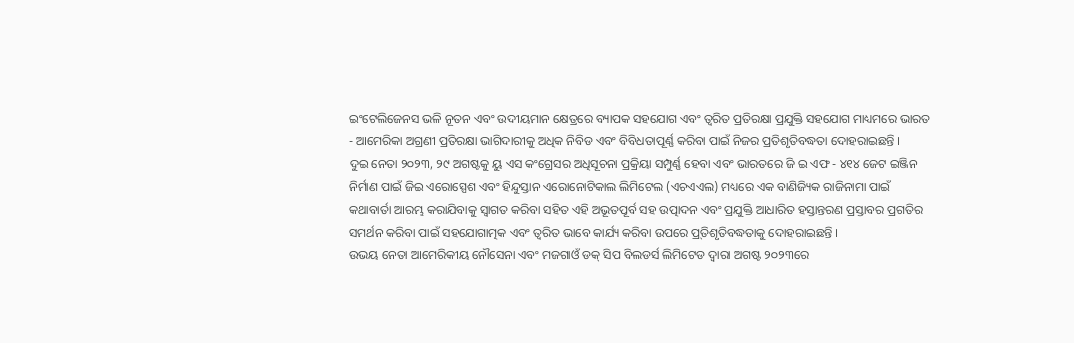ଇଂଟେଲିଜେନସ ଭଳି ନୂତନ ଏବଂ ଉଦୀୟମାନ କ୍ଷେତ୍ରରେ ବ୍ୟାପକ ସହଯୋଗ ଏବଂ ତ୍ୱରିତ ପ୍ରତିରକ୍ଷା ପ୍ରଯୁକ୍ତି ସହଯୋଗ ମାଧ୍ୟମରେ ଭାରତ - ଆମେରିକା ଅଗ୍ରଣୀ ପ୍ରତିରକ୍ଷା ଭାଗିଦାରୀକୁ ଅଧିକ ନିବିଡ ଏବଂ ବିବିଧତାପୂର୍ଣ୍ଣ କରିବା ପାଇଁ ନିଜର ପ୍ରତିଶୃତିବଦ୍ଧତା ଦୋହରାଇଛନ୍ତି ।
ଦୁଇ ନେତା ୨୦୨୩, ୨୯ ଅଗଷ୍ଟକୁ ୟୁ ଏସ କଂଗ୍ରେସର ଅଧିସୂଚନା ପ୍ରକ୍ରିୟା ସମ୍ପୁର୍ଣ୍ଣ ହେବା ଏବଂ ଭାରତରେ ଜି ଇ ଏଫ - ୪୧୪ ଜେଟ ଇଞ୍ଜିନ ନିର୍ମାଣ ପାଇଁ ଜିଇ ଏରୋସ୍ପେଶ ଏବଂ ହିନ୍ଦୁସ୍ତାନ ଏରୋନୋଟିକାଲ ଲିମିଟେଲ (ଏଚଏଏଲ) ମଧ୍ୟରେ ଏକ ବାଣିଜ୍ୟିକ ରାଜିନାମା ପାଇଁ କଥାବାର୍ତା ଆରମ୍ଭ କରାଯିବାକୁ ସ୍ୱାଗତ କରିବା ସହିତ ଏହି ଅଭୂତପୂର୍ବ ସହ ଉତ୍ପାଦନ ଏବଂ ପ୍ରଯୁକ୍ତି ଆଧାରିତ ହସ୍ତାନ୍ତରଣ ପ୍ରସ୍ତାବର ପ୍ରଗତିର ସମର୍ଥନ କରିବା ପାଇଁ ସହଯୋଗାତ୍ମକ ଏବଂ ତ୍ୱରିତ ଭାବେ କାର୍ଯ୍ୟ କରିବା ଉପରେ ପ୍ର୍‌ତିଶୃତିବଦ୍ଧତାକୁ ଦୋହରାଇଛନ୍ତି ।
ଉଭୟ ନେତା ଆମେରିକୀୟ ନୌସେନା ଏବଂ ମଜଗାଓଁ ଡକ୍ ସିପ ବିଲଡର୍ସ ଲିମିଟେଡ ଦ୍ୱାରା ଅଗଷ୍ଟ ୨୦୨୩ରେ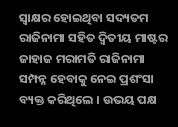ସ୍ୱାକ୍ଷର ହୋଇଥିବା ସଦ୍ୟତମ ରାଜିନାମା ସହିତ ଦ୍ୱିତୀୟ ମାଷ୍ଟର ଜାହାଜ ମରାମତି ରାଜିନାମା ସମ୍ପନ୍ନ ହେବାକୁ ନେଇ ପ୍ରଶଂସା ବ୍ୟକ୍ତ କରିଥିଲେ । ଉଭୟ ପକ୍ଷ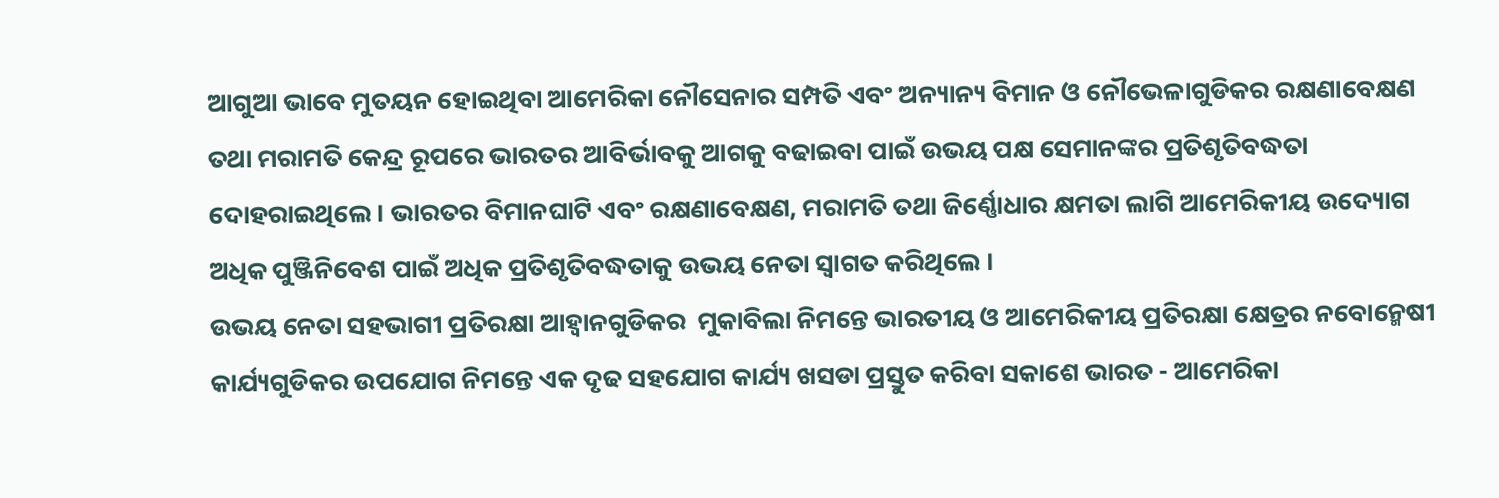ଆଗୁଆ ଭାବେ ମୁତୟନ ହୋଇଥିବା ଆମେରିକା ନୌସେନାର ସମ୍ପତି ଏବଂ ଅନ୍ୟାନ୍ୟ ବିମାନ ଓ ନୌଭେଳାଗୁଡିକର ରକ୍ଷଣାବେକ୍ଷଣ ତଥା ମରାମତି କେନ୍ଦ୍ର ରୂପରେ ଭାରତର ଆବିର୍ଭାବକୁ ଆଗକୁ ବଢାଇବା ପାଇଁ ଉଭୟ ପକ୍ଷ ସେମାନଙ୍କର ପ୍ରତିଶୃତିବଦ୍ଧତା ଦୋହରାଇଥିଲେ । ଭାରତର ବିମାନଘାଟି ଏବଂ ରକ୍ଷଣାବେକ୍ଷଣ, ମରାମତି ତଥା ଜିର୍ଣ୍ଣୋଧାର କ୍ଷମତା ଲାଗି ଆମେରିକୀୟ ଉଦ୍ୟୋଗ ଅଧିକ ପୁଞ୍ଜିନିବେଶ ପାଇଁ ଅଧିକ ପ୍ରତିଶୃତିବଦ୍ଧତାକୁ ଉଭୟ ନେତା ସ୍ୱାଗତ କରିଥିଲେ ।
ଉଭୟ ନେତା ସହଭାଗୀ ପ୍ରତିରକ୍ଷା ଆହ୍ୱାନଗୁଡିକର  ମୁକାବିଲା ନିମନ୍ତେ ଭାରତୀୟ ଓ ଆମେରିକୀୟ ପ୍ରତିରକ୍ଷା କ୍ଷେତ୍ରର ନବୋନ୍ମେଷୀ କାର୍ଯ୍ୟଗୁଡିକର ଉପଯୋଗ ନିମନ୍ତେ ଏକ ଦୃଢ ସହଯୋଗ କାର୍ଯ୍ୟ ଖସଡା ପ୍ରସ୍ତୁତ କରିବା ସକାଶେ ଭାରତ - ଆମେରିକା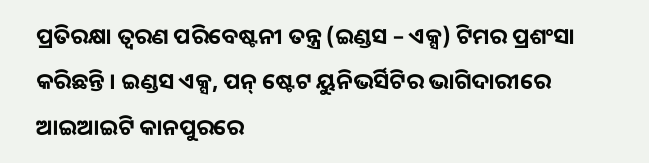ପ୍ରତିରକ୍ଷା ତ୍ୱରଣ ପରିବେଷ୍ଟନୀ ତନ୍ତ୍ର (ଇଣ୍ଡସ – ଏକ୍ସ) ଟିମର ପ୍ରଶଂସା କରିଛନ୍ତି । ଇଣ୍ଡସ ଏକ୍ସ, ପନ୍ ଷ୍ଟେଟ ୟୁନିଭର୍ସିଟିର ଭାଗିଦାରୀରେ ଆଇଆଇଟି କାନପୁରରେ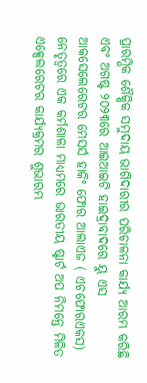ପ୍ରାରମ୍ଭିକ ଶୈକ୍ଷିକ ସମୁଦାୟ ଭାଗିଦାରୀର ପରିଚାଳନା କାର୍ଯ୍ୟ ଆରମ୍ଭ କରିଛି  ଏବଂ ଅଗଷ୍ଟ ୨୦୨୩ରେ ଆଇଆଇଟି ହାଇଦ୍ରାବାଦରେ ୟୁ ଏସ ଆକସେଲେରେଟର ମେସର୍ସ ହାକିଂ ଫୋର ଆଲାଏଜ ( ଏଚଫୋରଏକସ) ନେତୃତ୍ୱରେ ଏକ କର୍ମଶାଳା ମାଧ୍ୟମରେ ଭାରତୀୟ ଷ୍ଟାର୍ଟ ଅପ ନିମନ୍ତେ ମିଳିତ ଏକ୍ସେଲରେଟର କାର୍ଯ୍ୟକ୍ରମର ଶୁଭାରମ୍ଭ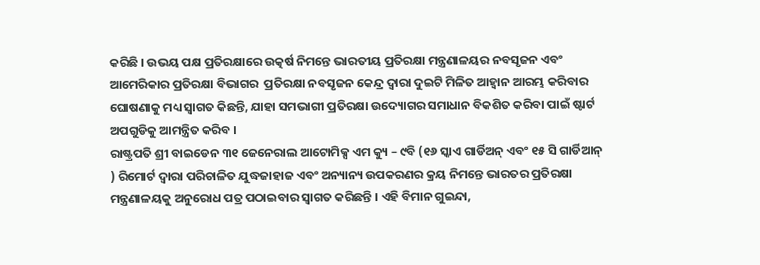କରିଛି । ଉଭୟ ପକ୍ଷ ପ୍ରତିରକ୍ଷାରେ ଉତ୍କର୍ଷ ନିମନ୍ତେ ଭାରତୀୟ ପ୍ରତିରକ୍ଷା ମନ୍ତ୍ରଣାଳୟର ନବସୃଜନ ଏବଂ ଆମେରିକାର ପ୍ରତିରକ୍ଷା ବିଭାଗର  ପ୍ରତିରକ୍ଷା ନବସୃଜନ କେନ୍ଦ୍ର ଦ୍ୱାରା ଦୁଇଟି ମିଳିତ ଆହ୍ୱାନ ଆରମ୍ଭ କରିବାର ଘୋଷଣାକୁ ମଧ୍ୟ ସ୍ୱାଗତ କିଛନ୍ତି, ଯାହା ସମଭାଗୀ ପ୍ରତିରକ୍ଷା ଉଦ୍ୟୋଗର ସମାଧାନ ବିକଶିତ କରିବା ପାଇଁ ଷ୍ଟାର୍ଟ ଅପଗୁଡିକୁ ଆମନ୍ତ୍ରିତ କରିବ ।
ରାଷ୍ଟ୍ରପତି ଶ୍ରୀ ବାଇଡେନ ୩୧ ଜେନେରାଲ ଆଟୋମିକ୍ସ ଏମ କ୍ୟୁ – ୯ବି (୧୬ ସ୍କାଏ ଗାର୍ଡିଅନ୍ ଏବଂ ୧୫ ସି ଗାର୍ଡିଆନ୍ ) ରିମୋର୍ଟ ଦ୍ୱାରା ପରିଚାଳିତ ଯୁଦ୍ଧଜାହାଜ ଏବଂ ଅନ୍ୟାନ୍ୟ ଉପକରଣର କ୍ରୟ ନିମନ୍ତେ ଭାରତର ପ୍ରତିରକ୍ଷା ମନ୍ତ୍ରଣାଳୟକୁ ଅନୁରୋଧ ପତ୍ର ପଠାଇବାର ସ୍ୱାଗତ କରିଛନ୍ତି । ଏହି ବିମାନ ଗୁଇନ୍ଦା,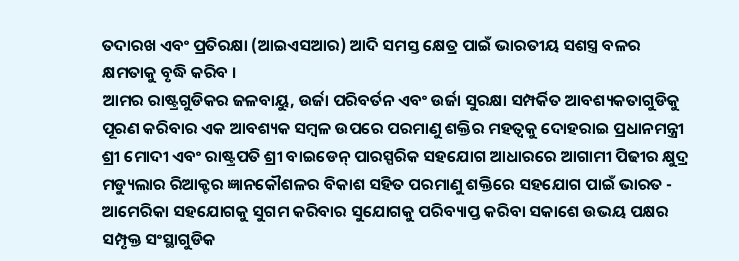ତଦାରଖ ଏବଂ ପ୍ରତିରକ୍ଷା (ଆଇଏସଆର) ଆଦି ସମସ୍ତ କ୍ଷେତ୍ର ପାଇଁ ଭାରତୀୟ ସଶସ୍ତ୍ର ବଳର କ୍ଷମତାକୁ ବୃଦ୍ଧି କରିବ ।
ଆମର ରାଷ୍ଟ୍ରଗୁଡିକର ଜଳବାୟୁ, ଉର୍ଜା ପରିବର୍ତନ ଏବଂ ଉର୍ଜା ସୁରକ୍ଷା ସମ୍ପର୍କିତ ଆବଶ୍ୟକତାଗୁଡିକୁ ପୂରଣ କରିବାର ଏକ ଆବଶ୍ୟକ ସମ୍ବଳ ଉପରେ ପରମାଣୁ ଶକ୍ତିର ମହତ୍ୱକୁ ଦୋହରାଇ ପ୍ରଧାନମନ୍ତ୍ରୀ ଶ୍ରୀ ମୋଦୀ ଏବଂ ରାଷ୍ଟ୍ରପତି ଶ୍ରୀ ବାଇଡେନ୍ ପାରସ୍ପରିକ ସହଯୋଗ ଆଧାରରେ ଆଗାମୀ ପିଢୀର କ୍ଷୁଦ୍ର ମଡ୍ୟୁଲାର ରିଆକ୍ଟର ଜ୍ଞାନକୌଶଳର ବିକାଶ ସହିତ ପରମାଣୁ ଶକ୍ତିରେ ସହଯୋଗ ପାଇଁ ଭାରତ - ଆମେରିକା ସହଯୋଗକୁ ସୁଗମ କରିବାର ସୁଯୋଗକୁ ପରିବ୍ୟାପ୍ତ କରିବା ସକାଶେ ଉଭୟ ପକ୍ଷର ସମ୍ପୃକ୍ତ ସଂସ୍ଥାଗୁଡିକ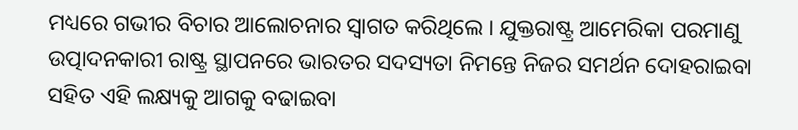ମଧ୍ୟରେ ଗଭୀର ବିଚାର ଆଲୋଚନାର ସ୍ୱାଗତ କରିଥିଲେ । ଯୁକ୍ତରାଷ୍ଟ୍ର ଆମେରିକା ପରମାଣୁ ଉତ୍ପାଦନକାରୀ ରାଷ୍ଟ୍ର ସ୍ଥାପନରେ ଭାରତର ସଦସ୍ୟତା ନିମନ୍ତେ ନିଜର ସମର୍ଥନ ଦୋହରାଇବା ସହିତ ଏହି ଲକ୍ଷ୍ୟକୁ ଆଗକୁ ବଢାଇବା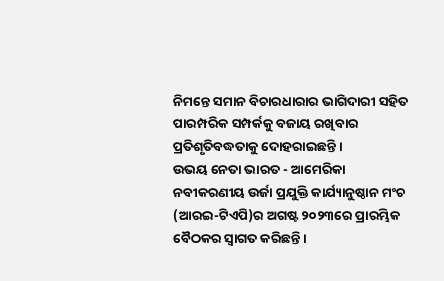ନିମନ୍ତେ ସମାନ ବିଚାରଧାରାର ଭାଗିଦାରୀ ସହିତ ପାରମ୍ପରିକ ସମ୍ପର୍କକୁ ବଜାୟ ରଖିବାର ପ୍ରତିଶୃତିବଦ୍ଧତାକୁ ଦୋହରାଇଛନ୍ତି ।
ଉଭୟ ନେତା ଭାରତ - ଆମେରିକା ନବୀକରଣୀୟ ଉର୍ଜା ପ୍ରଯୁକ୍ତି କାର୍ଯ୍ୟାନୁଷ୍ଠାନ ମଂଚ (ଆରଇ-ଟିଏପି)ର ଅଗଷ୍ଟ ୨୦୨୩ରେ ପ୍ରାରମ୍ଭିକ ବୈଠକର ସ୍ୱାଗତ କରିଛନ୍ତି ।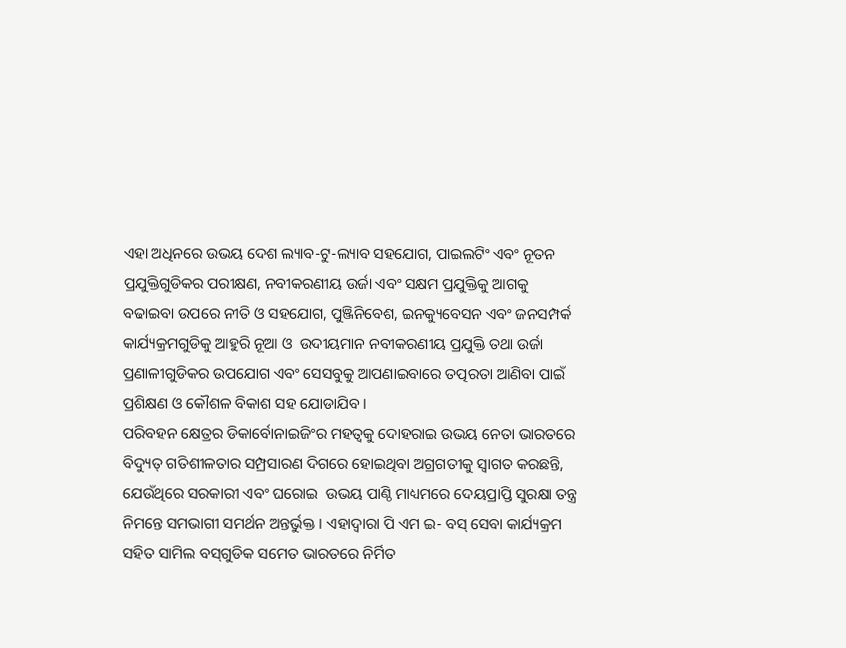ଏହା ଅଧିନରେ ଉଭୟ ଦେଶ ଲ୍ୟାବ-ଟୁ-ଲ୍ୟାବ ସହଯୋଗ, ପାଇଲଟିଂ ଏବଂ ନୂତନ ପ୍ରଯୁକ୍ତିଗୁଡିକର ପରୀକ୍ଷଣ, ନବୀକରଣୀୟ ଉର୍ଜା ଏବଂ ସକ୍ଷମ ପ୍ରଯୁକ୍ତିକୁ ଆଗକୁ ବଢାଇବା ଉପରେ ନୀତି ଓ ସହଯୋଗ, ପୁଞ୍ଜିନିବେଶ, ଇନକ୍ୟୁବେସନ ଏବଂ ଜନସମ୍ପର୍କ କାର୍ଯ୍ୟକ୍ରମଗୁଡିକୁ ଆହୁରି ନୂଆ ଓ  ଉଦୀୟମାନ ନବୀକରଣୀୟ ପ୍ରଯୁକ୍ତି ତଥା ଉର୍ଜା ପ୍ରଣାଳୀଗୁଡିକର ଉପଯୋଗ ଏବଂ ସେସବୁକୁ ଆପଣାଇବାରେ ତତ୍ପରତା ଆଣିବା ପାଇଁ ପ୍ରଶିକ୍ଷଣ ଓ କୌଶଳ ବିକାଶ ସହ ଯୋଡାଯିବ ।
ପରିବହନ କ୍ଷେତ୍ରର ଡିକାର୍ବୋନାଇଜିଂର ମହତ୍ୱକୁ ଦୋହରାଇ ଉଭୟ ନେତା ଭାରତରେ ବିଦ୍ୟୁତ୍ ଗତିଶୀଳତାର ସମ୍ପ୍ରସାରଣ ଦିଗରେ ହୋଇଥିବା ଅଗ୍ରଗତୀକୁ ସ୍ୱାଗତ କରଛନ୍ତି, ଯେଉଁଥିରେ ସରକାରୀ ଏବଂ ଘରୋଇ  ଉଭୟ ପାଣ୍ଠି ମାଧ୍ୟମରେ ଦେୟପ୍ରାପ୍ତି ସୁରକ୍ଷା ତନ୍ତ୍ର ନିମନ୍ତେ ସମଭାଗୀ ସମର୍ଥନ ଅନ୍ତର୍ଭୁକ୍ତ । ଏହାଦ୍ୱାରା ପି ଏମ ଇ- ବସ୍ ସେବା କାର୍ଯ୍ୟକ୍ରମ ସହିତ ସାମିଲ ବସ୍‌ଗୁଡିକ ସମେତ ଭାରତରେ ନିର୍ମିତ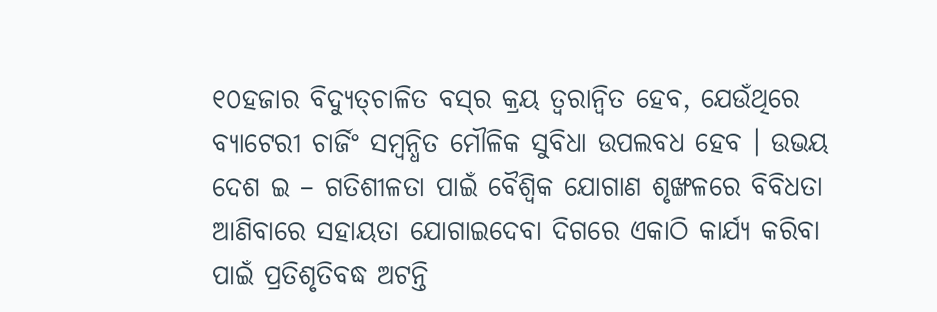୧୦ହଜାର ବିଦ୍ୟୁତ୍‌ଚାଳିତ ବସ୍‌ର କ୍ରୟ ତ୍ୱରାନ୍ୱିତ ହେବ, ଯେଉଁଥିରେ ବ୍ୟାଟେରୀ ଚାର୍ଜିଂ ସମ୍ବନ୍ଧିତ ମୌଳିକ ସୁବିଧା ଉପଲବଧ ହେବ । ଉଭୟ ଦେଶ ଇ – ଗତିଶୀଳତା ପାଇଁ ବୈଶ୍ୱିକ ଯୋଗାଣ ଶୃଙ୍ଖଳରେ ବିବିଧତା ଆଣିବାରେ ସହାୟତା ଯୋଗାଇଦେବା ଦିଗରେ ଏକାଠି କାର୍ଯ୍ୟ କରିବା ପାଇଁ ପ୍ରତିଶୃତିବଦ୍ଧ ଅଟନ୍ତି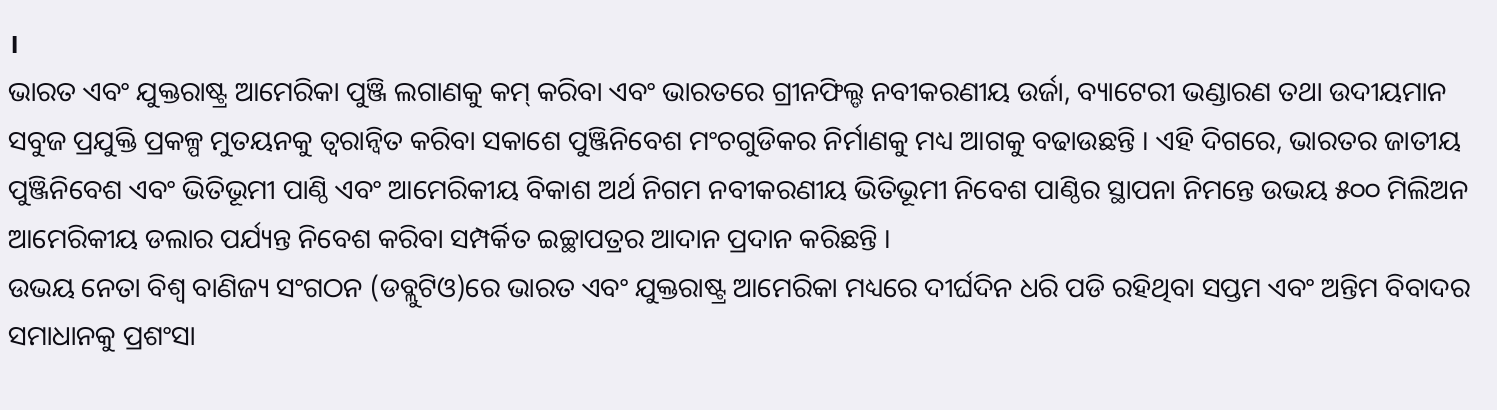।
ଭାରତ ଏବଂ ଯୁକ୍ତରାଷ୍ଟ୍ର ଆମେରିକା ପୁଞ୍ଜି ଲଗାଣକୁ କମ୍ କରିବା ଏବଂ ଭାରତରେ ଗ୍ରୀନଫିଲ୍ଡ ନବୀକରଣୀୟ ଉର୍ଜା, ବ୍ୟାଟେରୀ ଭଣ୍ଡାରଣ ତଥା ଉଦୀୟମାନ ସବୁଜ ପ୍ରଯୁକ୍ତି ପ୍ରକଳ୍ପ ମୁତୟନକୁ ତ୍ୱରାନ୍ୱିତ କରିବା ସକାଶେ ପୁଞ୍ଜିନିବେଶ ମଂଚଗୁଡିକର ନିର୍ମାଣକୁ ମଧ୍ୟ ଆଗକୁ ବଢାଉଛନ୍ତି । ଏହି ଦିଗରେ, ଭାରତର ଜାତୀୟ ପୁଞ୍ଜିନିବେଶ ଏବଂ ଭିତିଭୂମୀ ପାଣ୍ଠି ଏବଂ ଆମେରିକୀୟ ବିକାଶ ଅର୍ଥ ନିଗମ ନବୀକରଣୀୟ ଭିତିଭୂମୀ ନିବେଶ ପାଣ୍ଠିର ସ୍ଥାପନା ନିମନ୍ତେ ଉଭୟ ୫୦୦ ମିଲିଅନ ଆମେରିକୀୟ ଡଲାର ପର୍ଯ୍ୟନ୍ତ ନିବେଶ କରିବା ସମ୍ପର୍କିତ ଇଚ୍ଛାପତ୍ରର ଆଦାନ ପ୍ରଦାନ କରିଛନ୍ତି ।
ଉଭୟ ନେତା ବିଶ୍ୱ ବାଣିଜ୍ୟ ସଂଗଠନ (ଡବ୍ଲୁଟିଓ)ରେ ଭାରତ ଏବଂ ଯୁକ୍ତରାଷ୍ଟ୍ର ଆମେରିକା ମଧ୍ୟରେ ଦୀର୍ଘଦିନ ଧରି ପଡି ରହିଥିବା ସପ୍ତମ ଏବଂ ଅନ୍ତିମ ବିବାଦର ସମାଧାନକୁ ପ୍ରଶଂସା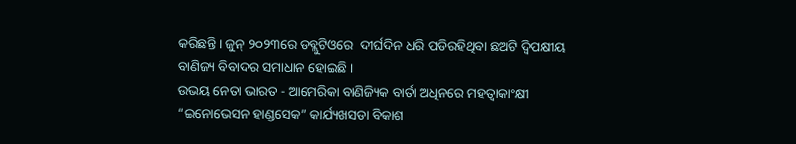କରିଛନ୍ତି । ଜୁନ୍ ୨୦୨୩ରେ ଡବ୍ଲୁଟିଓରେ  ଦୀର୍ଘଦିନ ଧରି ପଡିରହିଥିବା ଛଅଟି ଦ୍ୱିପକ୍ଷୀୟ ବାଣିଜ୍ୟ ବିବାଦର ସମାଧାନ ହୋଇଛି ।
ଉଭୟ ନେତା ଭାରତ - ଆମେରିକା ବାଣିଜ୍ୟିକ ବାର୍ତା ଅଧିନରେ ମହତ୍ୱାକାଂକ୍ଷୀ “ଇନୋଭେସନ ହାଣ୍ଡସେକ” କାର୍ଯ୍ୟଖସଡା ବିକାଶ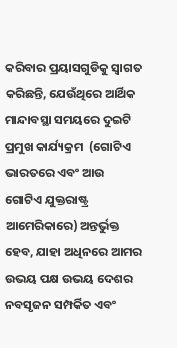କରିବାର ପ୍ରୟାସଗୁଡିକୁ ସ୍ୱାଗତ କରିଛନ୍ତି, ଯେଉଁଥିରେ ଆର୍ଥିକ ମାନ୍ଦାବସ୍ଥା ସମୟରେ ଦୁଇଟି ପ୍ରମୁଖ କାର୍ଯ୍ୟକ୍ରମ  (ଗୋଟିଏ ଭାରତରେ ଏବଂ ଆଉ ଗୋଟିଏ ଯୁକ୍ତରାଷ୍ଟ୍ର ଆମେରିକାରେ) ଅନ୍ତର୍ଭୁକ୍ତ ହେବ, ଯାହା ଅଧିନରେ ଆମର ଉଭୟ ପକ୍ଷ ଉଭୟ ଦେଶର ନବସୃଜନ ସମ୍ପର୍କିତ ଏବଂ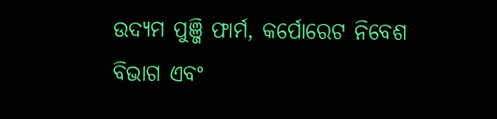ଉଦ୍ୟମ ପୁଞ୍ଜି ଫାର୍ମ, କର୍ପୋରେଟ ନିବେଶ ବିଭାଗ ଏବଂ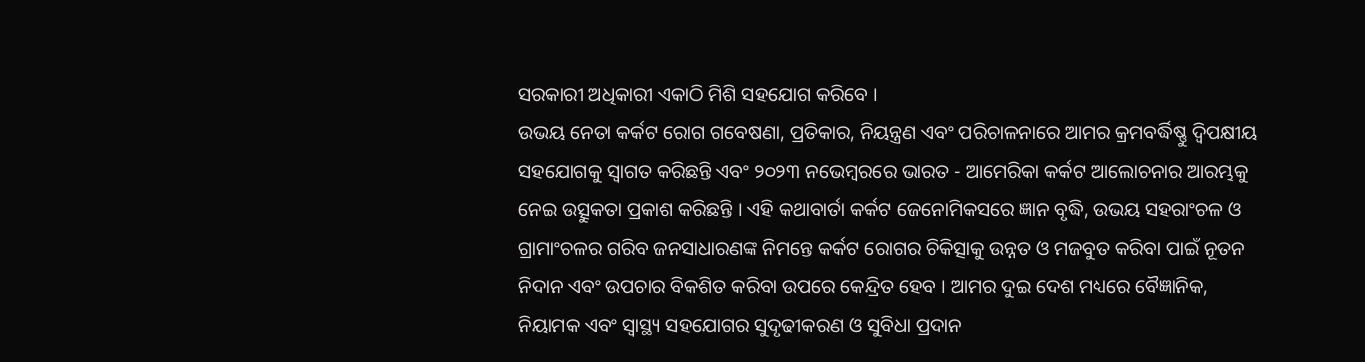ସରକାରୀ ଅଧିକାରୀ ଏକାଠି ମିଶି ସହଯୋଗ କରିବେ ।
ଉଭୟ ନେତା କର୍କଟ ରୋଗ ଗବେଷଣା, ପ୍ରତିକାର, ନିୟନ୍ତ୍ରଣ ଏବଂ ପରିଚାଳନାରେ ଆମର କ୍ରମବର୍ଦ୍ଧିଷ୍ଣୁ ଦ୍ୱିପକ୍ଷୀୟ ସହଯୋଗକୁ ସ୍ୱାଗତ କରିଛନ୍ତି ଏବଂ ୨୦୨୩ ନଭେମ୍ବରରେ ଭାରତ - ଆମେରିକା କର୍କଟ ଆଲୋଚନାର ଆରମ୍ଭକୁ ନେଇ ଉତ୍ସୁକତା ପ୍ରକାଶ କରିଛନ୍ତି । ଏହି କଥାବାର୍ତା କର୍କଟ ଜେନୋମିକସରେ ଜ୍ଞାନ ବୃଦ୍ଧି, ଉଭୟ ସହରାଂଚଳ ଓ ଗ୍ରାମାଂଚଳର ଗରିବ ଜନସାଧାରଣଙ୍କ ନିମନ୍ତେ କର୍କଟ ରୋଗର ଚିକିତ୍ସାକୁ ଉନ୍ନତ ଓ ମଜବୁତ କରିବା ପାଇଁ ନୂତନ ନିଦାନ ଏବଂ ଉପଚାର ବିକଶିତ କରିବା ଉପରେ କେନ୍ଦ୍ରିତ ହେବ । ଆମର ଦୁଇ ଦେଶ ମଧ୍ୟରେ ବୈଜ୍ଞାନିକ, ନିୟାମକ ଏବଂ ସ୍ୱାସ୍ଥ୍ୟ ସହଯୋଗର ସୁଦୃଢୀକରଣ ଓ ସୁବିଧା ପ୍ରଦାନ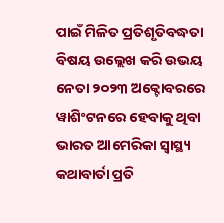ପାଇଁ ମିଳିତ ପ୍ରତିଶୃତିବଦ୍ଧତା ବିଷୟ ଉଲ୍ଲେଖ କରି ଉଭୟ ନେତା ୨୦୨୩ ଅକ୍ଟୋବରରେ ୱାଶିଂଟନରେ ହେବାକୁ ଥିବା ଭାରତ ଆମେରିକା ସ୍ୱାସ୍ଥ୍ୟ କଥାବାର୍ତା ପ୍ରତି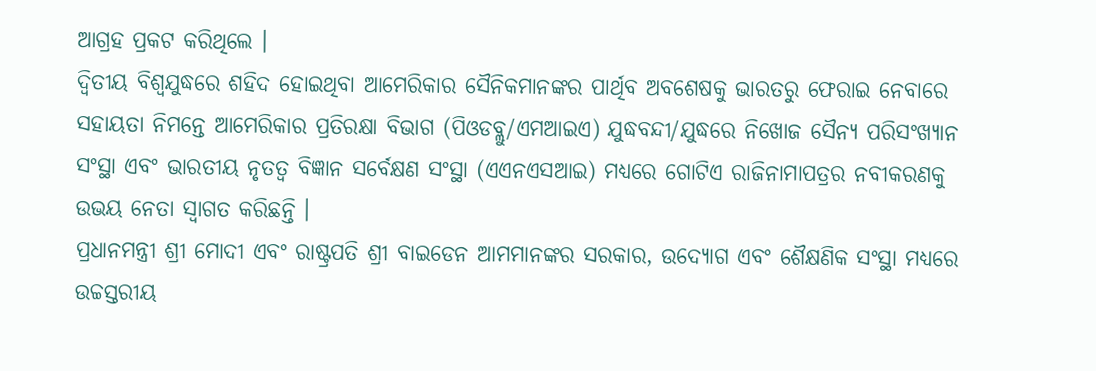ଆଗ୍ରହ ପ୍ରକଟ କରିଥିଲେ ।
ଦ୍ୱିତୀୟ ବିଶ୍ୱଯୁଦ୍ଧରେ ଶହିଦ ହୋଇଥିବା ଆମେରିକାର ସୈନିକମାନଙ୍କର ପାର୍ଥିବ ଅବଶେଷକୁ ଭାରତରୁ ଫେରାଇ ନେବାରେ ସହାୟତା ନିମନ୍ତେ ଆମେରିକାର ପ୍ରତିରକ୍ଷା ବିଭାଗ (ପିଓଡବ୍ଲୁ/ଏମଆଇଏ) ଯୁଦ୍ଧବନ୍ଦୀ/ଯୁଦ୍ଧରେ ନିଖୋଜ ସୈନ୍ୟ ପରିସଂଖ୍ୟାନ ସଂସ୍ଥା ଏବଂ ଭାରତୀୟ ନୃତତ୍ୱ ବିଜ୍ଞାନ ସର୍ବେକ୍ଷଣ ସଂସ୍ଥା (ଏଏନଏସଆଇ) ମଧ୍ୟରେ ଗୋଟିଏ ରାଜିନାମାପତ୍ରର ନବୀକରଣକୁ ଉଭୟ ନେତା ସ୍ୱାଗତ କରିଛନ୍ତି ।
ପ୍ରଧାନମନ୍ତ୍ରୀ ଶ୍ରୀ ମୋଦୀ ଏବଂ ରାଷ୍ଟ୍ରପତି ଶ୍ରୀ ବାଇଡେନ ଆମମାନଙ୍କର ସରକାର, ଉଦ୍ୟୋଗ ଏବଂ ଶୈକ୍ଷଣିକ ସଂସ୍ଥା ମଧ୍ୟରେ ଉଚ୍ଚସ୍ତରୀୟ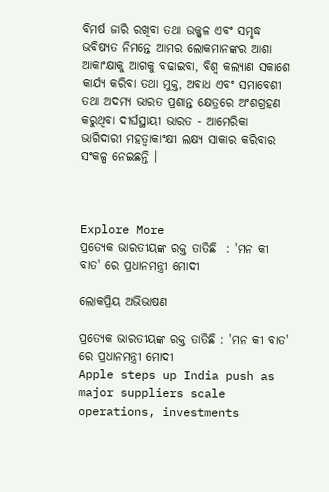ବିମର୍ଷ ଜାରି ରଖିବା ତଥା ଉଜ୍ଜ୍ୱଳ ଏବଂ ସମୃଦ୍ଧ ଭବିଷ୍ୟତ ନିମନ୍ତେ ଆମର ଲୋକମାନଙ୍କର ଆଶା ଆକାଂକ୍ଷାକୁ ଆଗକୁ ବଢାଇବା, ବିଶ୍ୱ କଲ୍ୟାଣ ସକାଶେ କାର୍ଯ୍ୟ କରିବା ତଥା ମୁକ୍ତ, ଅବାଧ ଏବଂ ସମାବେଶୀ ତଥା ଅଦମ୍ୟ ଭାରତ ପ୍ରଶାନ୍ତ କ୍ଷେତ୍ରରେ ଅଂଶଗ୍ରହଣ କରୁଥିବା ଦୀର୍ଘସ୍ଥାୟୀ ଭାରତ - ଆମେରିକା ଭାଗିଦାରୀ ମହତ୍ୱାକାଂକ୍ଷୀ ଲକ୍ଷ୍ୟ ସାକାର କରିବାର ସଂକଳ୍ପ ନେଇଛନ୍ତି ।



Explore More
ପ୍ରତ୍ୟେକ ଭାରତୀୟଙ୍କ ରକ୍ତ ତାତିଛି  : 'ମନ କୀ ବାତ' ରେ ପ୍ରଧାନମନ୍ତ୍ରୀ ମୋଦୀ

ଲୋକପ୍ରିୟ ଅଭିଭାଷଣ

ପ୍ରତ୍ୟେକ ଭାରତୀୟଙ୍କ ରକ୍ତ ତାତିଛି : 'ମନ କୀ ବାତ' ରେ ପ୍ରଧାନମନ୍ତ୍ରୀ ମୋଦୀ
Apple steps up India push as major suppliers scale operations, investments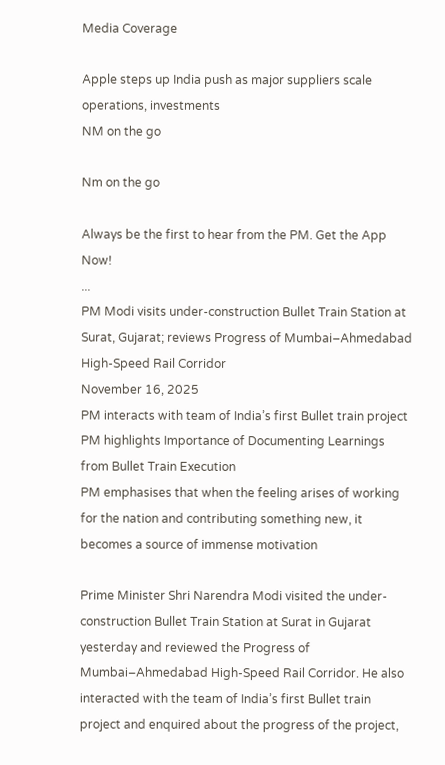Media Coverage

Apple steps up India push as major suppliers scale operations, investments
NM on the go

Nm on the go

Always be the first to hear from the PM. Get the App Now!
...
PM Modi visits under-construction Bullet Train Station at Surat, Gujarat; reviews Progress of Mumbai–Ahmedabad High-Speed Rail Corridor
November 16, 2025
PM interacts with team of India’s first Bullet train project
PM highlights Importance of Documenting Learnings from Bullet Train Execution
PM emphasises that when the feeling arises of working for the nation and contributing something new, it becomes a source of immense motivation

Prime Minister Shri Narendra Modi visited the under-construction Bullet Train Station at Surat in Gujarat yesterday and reviewed the Progress of Mumbai–Ahmedabad High-Speed Rail Corridor. He also interacted with the team of India’s first Bullet train project and enquired about the progress of the project,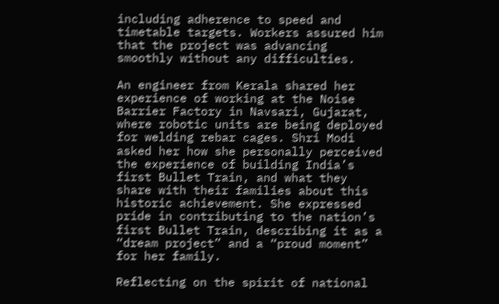including adherence to speed and timetable targets. Workers assured him that the project was advancing smoothly without any difficulties.

An engineer from Kerala shared her experience of working at the Noise Barrier Factory in Navsari, Gujarat, where robotic units are being deployed for welding rebar cages. Shri Modi asked her how she personally perceived the experience of building India’s first Bullet Train, and what they share with their families about this historic achievement. She expressed pride in contributing to the nation’s first Bullet Train, describing it as a “dream project” and a “proud moment” for her family.

Reflecting on the spirit of national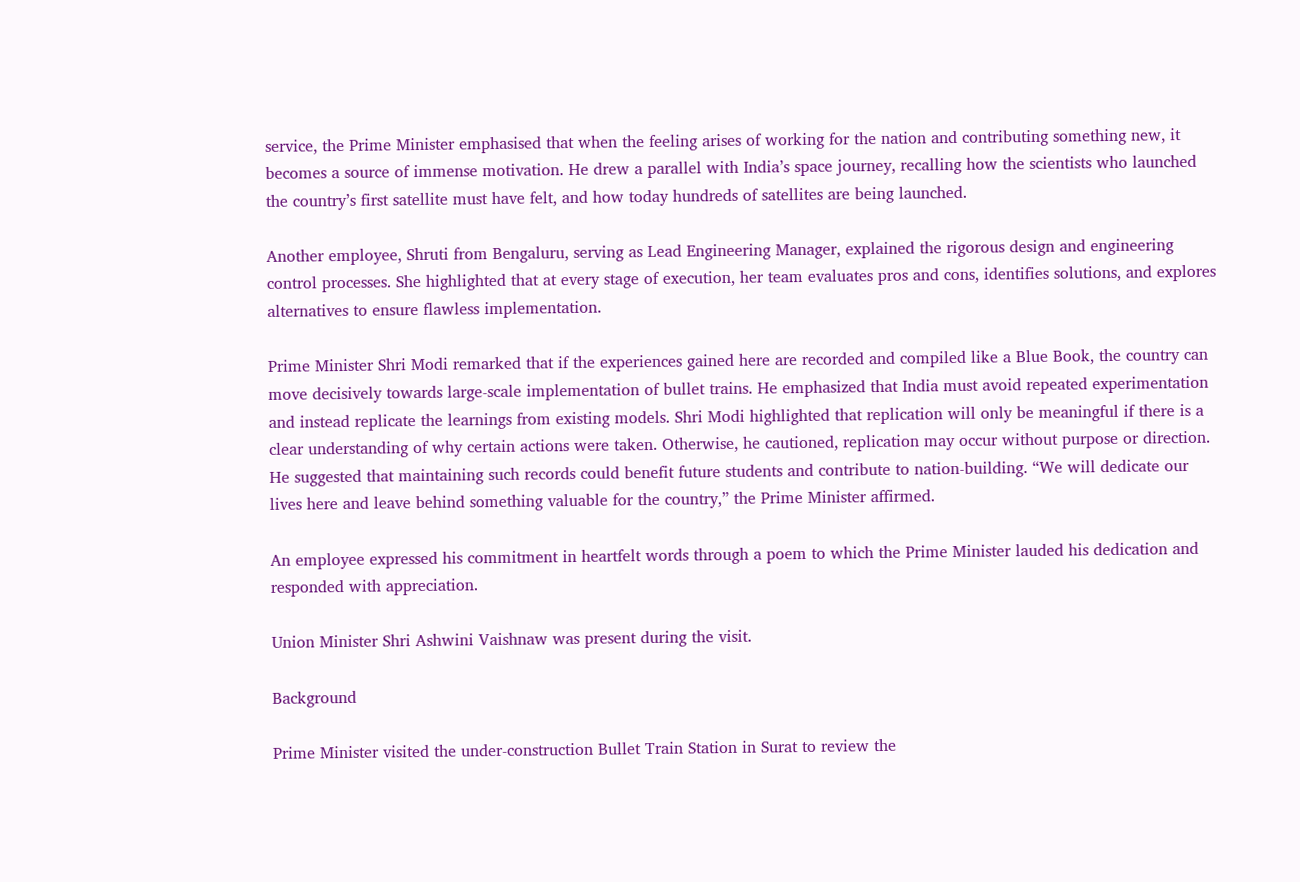service, the Prime Minister emphasised that when the feeling arises of working for the nation and contributing something new, it becomes a source of immense motivation. He drew a parallel with India’s space journey, recalling how the scientists who launched the country’s first satellite must have felt, and how today hundreds of satellites are being launched.

Another employee, Shruti from Bengaluru, serving as Lead Engineering Manager, explained the rigorous design and engineering control processes. She highlighted that at every stage of execution, her team evaluates pros and cons, identifies solutions, and explores alternatives to ensure flawless implementation.

Prime Minister Shri Modi remarked that if the experiences gained here are recorded and compiled like a Blue Book, the country can move decisively towards large-scale implementation of bullet trains. He emphasized that India must avoid repeated experimentation and instead replicate the learnings from existing models. Shri Modi highlighted that replication will only be meaningful if there is a clear understanding of why certain actions were taken. Otherwise, he cautioned, replication may occur without purpose or direction. He suggested that maintaining such records could benefit future students and contribute to nation-building. “We will dedicate our lives here and leave behind something valuable for the country,” the Prime Minister affirmed.

An employee expressed his commitment in heartfelt words through a poem to which the Prime Minister lauded his dedication and responded with appreciation.

Union Minister Shri Ashwini Vaishnaw was present during the visit.

Background

Prime Minister visited the under-construction Bullet Train Station in Surat to review the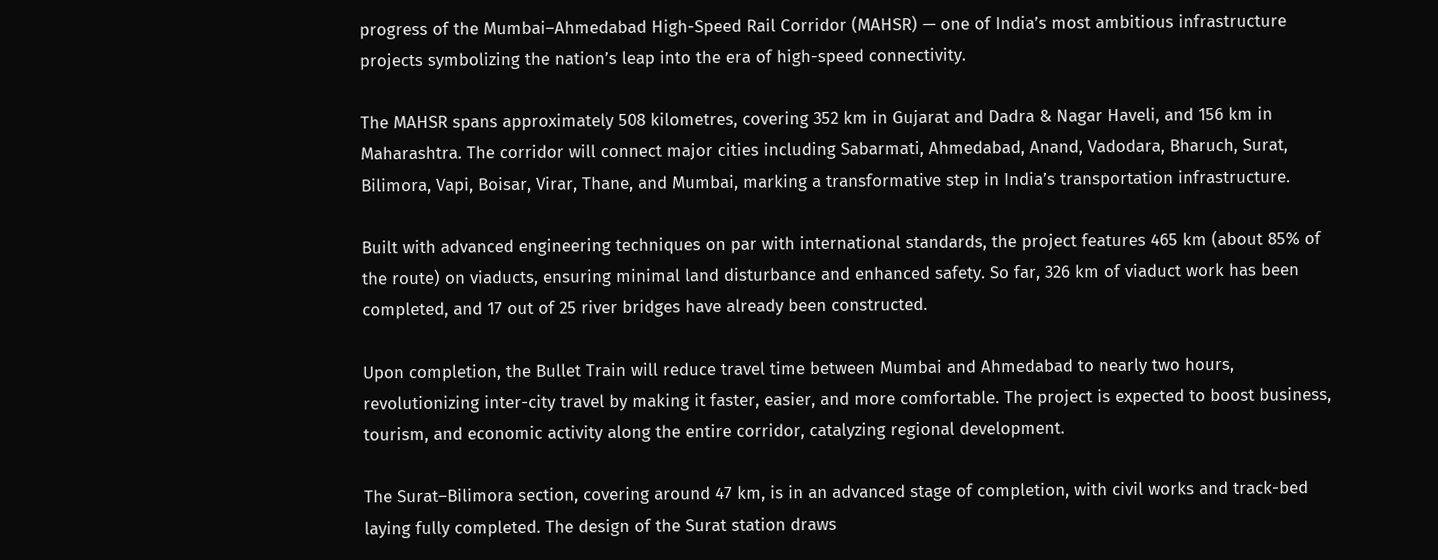progress of the Mumbai–Ahmedabad High-Speed Rail Corridor (MAHSR) — one of India’s most ambitious infrastructure projects symbolizing the nation’s leap into the era of high-speed connectivity.

The MAHSR spans approximately 508 kilometres, covering 352 km in Gujarat and Dadra & Nagar Haveli, and 156 km in Maharashtra. The corridor will connect major cities including Sabarmati, Ahmedabad, Anand, Vadodara, Bharuch, Surat, Bilimora, Vapi, Boisar, Virar, Thane, and Mumbai, marking a transformative step in India’s transportation infrastructure.

Built with advanced engineering techniques on par with international standards, the project features 465 km (about 85% of the route) on viaducts, ensuring minimal land disturbance and enhanced safety. So far, 326 km of viaduct work has been completed, and 17 out of 25 river bridges have already been constructed.

Upon completion, the Bullet Train will reduce travel time between Mumbai and Ahmedabad to nearly two hours, revolutionizing inter-city travel by making it faster, easier, and more comfortable. The project is expected to boost business, tourism, and economic activity along the entire corridor, catalyzing regional development.

The Surat–Bilimora section, covering around 47 km, is in an advanced stage of completion, with civil works and track-bed laying fully completed. The design of the Surat station draws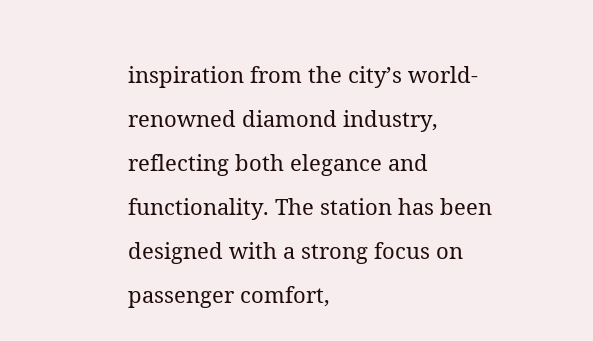inspiration from the city’s world-renowned diamond industry, reflecting both elegance and functionality. The station has been designed with a strong focus on passenger comfort,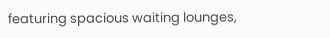featuring spacious waiting lounges,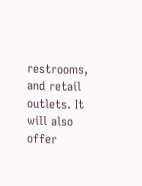restrooms, and retail outlets. It will also offer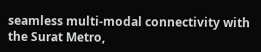seamless multi-modal connectivity with the Surat Metro,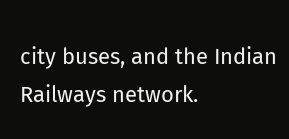city buses, and the Indian Railways network.